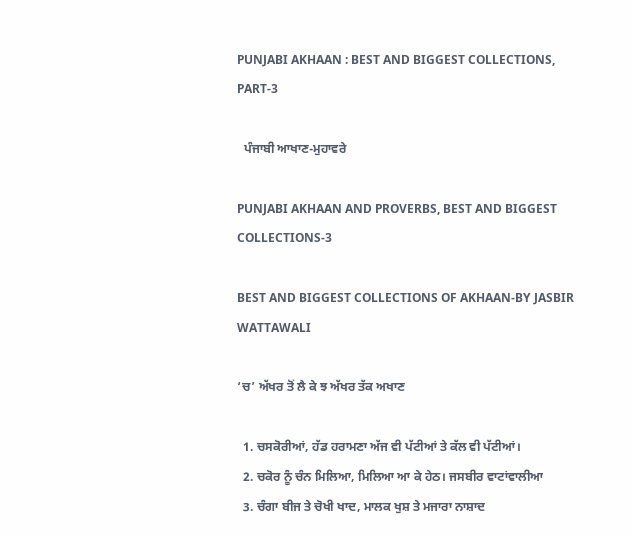PUNJABI AKHAAN : BEST AND BIGGEST COLLECTIONS, PART-3

  ਪੰਜਾਬੀ ਆਖਾਣ-ਮੁਹਾਵਰੇ

PUNJABI AKHAAN AND PROVERBS, BEST AND BIGGEST COLLECTIONS-3

BEST AND BIGGEST COLLECTIONS OF AKHAAN-BY JASBIR WATTAWALI

‘ਚ’ ਅੱਖਰ ਤੋਂ ਲੈ ਕੇ ਝ ਅੱਖਰ ਤੱਕ ਅਖਾਣ

  1. ਚਸਕੋਰੀਆਂ, ਹੱਡ ਹਰਾਮਣਾ ਅੱਜ ਵੀ ਪੱਟੀਆਂ ਤੇ ਕੱਲ ਵੀ ਪੱਟੀਆਂ।
  2. ਚਕੋਰ ਨੂੰ ਚੰਨ ਮਿਲਿਆ, ਮਿਲਿਆ ਆ ਕੇ ਹੇਠ। ਜਸਬੀਰ ਵਾਟਾਂਵਾਲੀਆ
  3. ਚੰਗਾ ਬੀਜ ਤੇ ਚੋਖੀ ਖਾਦ, ਮਾਲਕ ਖੁਸ਼ ਤੇ ਮਜਾਰਾ ਨਾਸ਼ਾਦ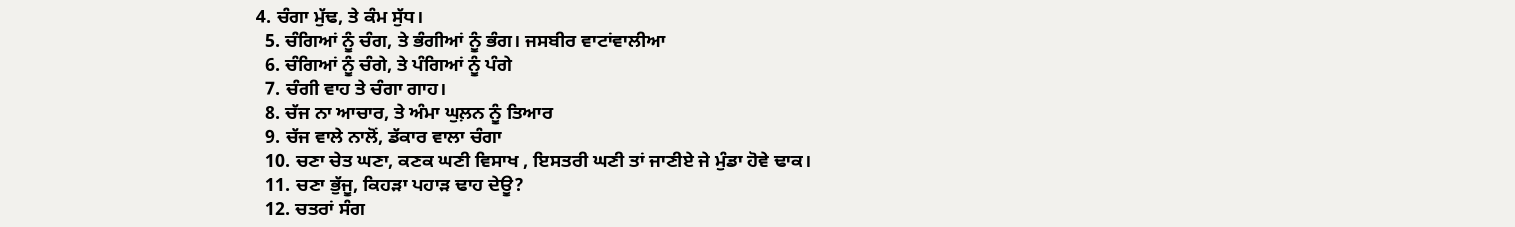4. ਚੰਗਾ ਮੁੱਢ, ਤੇ ਕੰਮ ਸੁੱਧ।
  5. ਚੰਗਿਆਂ ਨੂੰ ਚੰਗ, ਤੇ ਭੰਗੀਆਂ ਨੂੰ ਭੰਗ। ਜਸਬੀਰ ਵਾਟਾਂਵਾਲੀਆ
  6. ਚੰਗਿਆਂ ਨੂੰ ਚੰਗੇ, ਤੇ ਪੰਗਿਆਂ ਨੂੰ ਪੰਗੇ
  7. ਚੰਗੀ ਵਾਹ ਤੇ ਚੰਗਾ ਗਾਹ।
  8. ਚੱਜ ਨਾ ਆਚਾਰ, ਤੇ ਅੰਮਾ ਘੁਲ਼ਨ ਨੂੰ ਤਿਆਰ
  9. ਚੱਜ ਵਾਲੇ ਨਾਲੋਂ, ਡੱਕਾਰ ਵਾਲਾ ਚੰਗਾ
  10. ਚਣਾ ਚੇਤ ਘਣਾ, ਕਣਕ ਘਣੀ ਵਿਸਾਖ , ਇਸਤਰੀ ਘਣੀ ਤਾਂ ਜਾਣੀਏ ਜੇ ਮੁੰਡਾ ਹੋਵੇ ਢਾਕ।
  11. ਚਣਾ ਭੁੱਜੂ, ਕਿਹੜਾ ਪਹਾੜ ਢਾਹ ਦੇਊ?
  12. ਚਤਰਾਂ ਸੰਗ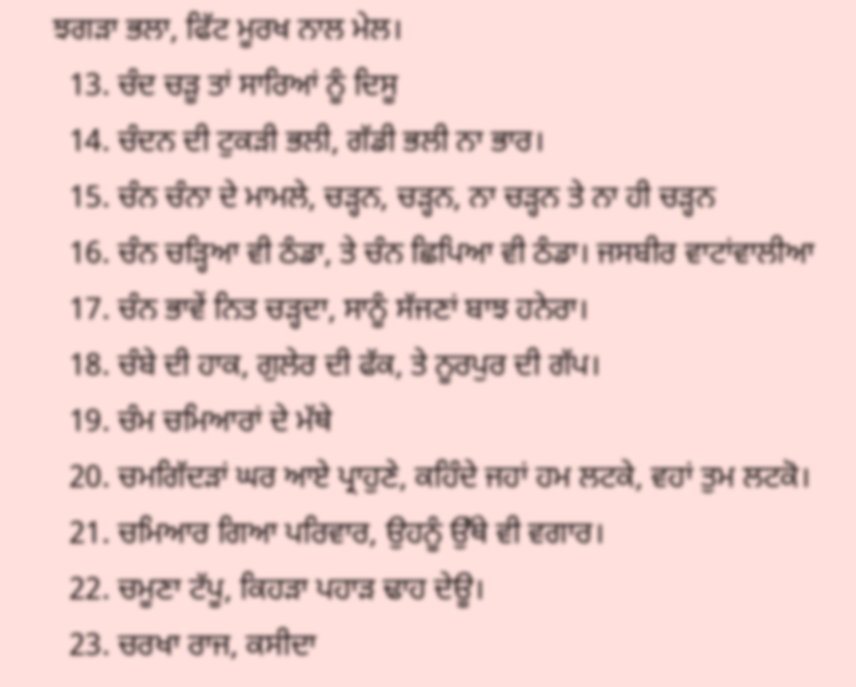ਝਗੜਾ ਭਲਾ, ਫਿੱਟ ਮੂਰਖ ਨਾਲ ਮੇਲ।
  13. ਚੰਦ ਚੜੂ ਤਾਂ ਸਾਰਿਆਂ ਨੂੰ ਦਿਸੂ
  14. ਚੰਦਨ ਦੀ ਟੁਕੜੀ ਭਲੀ, ਗੱਡੀ ਭਲੀ ਨਾ ਭਾਰ।
  15. ਚੰਨ ਚੰਨਾ ਦੇ ਮਾਮਲੇ, ਚੜ੍ਹਨ, ਚੜ੍ਹਨ, ਨਾ ਚੜ੍ਹਨ ਤੇ ਨਾ ਹੀ ਚੜ੍ਹਨ
  16. ਚੰਨ ਚੜ੍ਹਿਆ ਵੀ ਠੰਡਾ, ਤੇ ਚੰਨ ਛਿਪਿਆ ਵੀ ਠੰਡਾ। ਜਸਬੀਰ ਵਾਟਾਂਵਾਲੀਆ
  17. ਚੰਨ ਭਾਵੇਂ ਨਿਤ ਚੜ੍ਹਦਾ, ਸਾਨੂੰ ਸੱਜਣਾਂ ਬਾਝ ਹਨੇਰਾ।
  18. ਚੰਬੇ ਦੀ ਹਾਕ, ਗੁਲੇਰ ਦੀ ਫੱਕ, ਤੇ ਨੂਰਪੁਰ ਦੀ ਗੱਪ।
  19. ਚੰਮ ਚਮਿਆਰਾਂ ਦੇ ਮੱਥੇ
  20. ਚਮਗਿੱਦੜਾਂ ਘਰ ਆਏ ਪ੍ਰਾਹੁਣੇ, ਕਹਿੰਦੇ ਜਹਾਂ ਹਮ ਲਟਕੇ, ਵਹਾਂ ਤੁਮ ਲਟਕੋ।
  21. ਚਮਿਆਰ ਗਿਆ ਪਰਿਵਾਰ, ਉਹਨੂੰ ਉੱਥੇ ਵੀ ਵਗਾਰ।
  22. ਚਮੂਣਾ ਟੱਪੂ, ਕਿਹੜਾ ਪਹਾੜ ਢਾਹ ਦੇਊ।
  23. ਚਰਖਾ ਰਾਜ, ਕਸੀਦਾ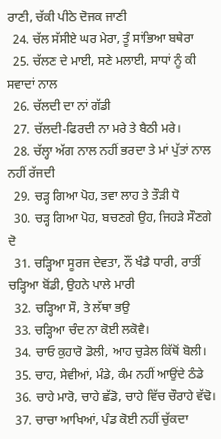ਰਾਣੀ, ਚੱਕੀ ਪੀਠੇ ਦੋਜਕ ਜਾਣੀ
  24. ਚੱਲ ਸੱਸੀਏ ਘਰ ਮੇਰਾ, ਤੂੰ ਸਾਂਭਿਆ ਬਥੇਰਾ
  25. ਚੱਲਣ ਦੇ ਮਾਈ, ਸਣੇ ਮਲਾਈ, ਸਾਧਾਂ ਨੂੰ ਕੀ ਸਵਾਦਾਂ ਨਾਲ
  26. ਚੱਲਦੀ ਦਾ ਨਾਂ ਗੱਡੀ
  27. ਚੱਲਦੀ-ਫਿਰਦੀ ਨਾ ਮਰੇ ਤੇ ਬੈਠੀ ਮਰੇ।
  28. ਚੱਲ੍ਹਾ ਅੱਗ ਨਾਲ ਨਹੀਂ ਭਰਦਾ ਤੇ ਮਾਂ ਪੁੱਤਾਂ ਨਾਲ ਨਹੀਂ ਰੱਜਦੀ
  29. ਚੜ੍ਹ ਗਿਆ ਪੋਹ, ਤਵਾ ਲਾਹ ਤੇ ਤੌੜੀ ਧੋ
  30. ਚੜ੍ਹ ਗਿਆ ਪੋਹ, ਬਚਣਗੇ ਉਹ, ਜਿਹੜੇ ਸੌਣਗੇ ਦੋ
  31. ਚੜ੍ਹਿਆ ਸੂਰਜ ਦੇਵਤਾ, ਨੌਂ ਖੰਡੈ ਧਾਰੀ, ਰਾਤੀਂ ਚੜ੍ਹਿਆ ਬੋਂਡੀ, ਉਹਨੇ ਪਾਲੇ ਮਾਰੀ
  32. ਚੜ੍ਹਿਆ ਸੌ, ਤੇ ਲੱਥਾ ਭਉ
  33. ਚੜ੍ਹਿਆ ਚੰਦ ਨਾ ਕੋਈ ਲਕੋਵੈ।
  34. ਚਾਓ ਕੁਹਾਰੋ ਡੋਲੀ, ਆਹ ਚੁੜੇਲ ਕਿੱਥੋਂ ਬੋਲੀ।
  35. ਚਾਹ, ਸੇਵੀਆਂ, ਮੰਡੇ, ਕੰਮ ਨਹੀਂ ਆਉਂਦੇ ਠੰਡੇ
  36. ਚਾਹੇ ਮਾਰੋ, ਚਾਹੇ ਛੱਡੋ, ਚਾਹੇ ਵਿੱਚ ਚੌਰਾਹੇ ਵੱਢੋ।
  37. ਚਾਚਾ ਆਖਿਆਂ, ਪੰਡ ਕੋਈ ਨਹੀਂ ਚੁੱਕਦਾ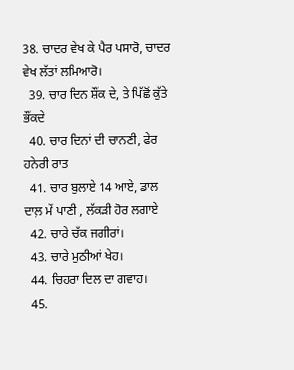38. ਚਾਦਰ ਵੇਖ ਕੇ ਪੈਰ ਪਸਾਰੋ, ਚਾਦਰ ਵੇਖ ਲੱਤਾਂ ਲਮਿਆਰੋ।
  39. ਚਾਰ ਦਿਨ ਸ਼ੌਂਕ ਦੇ, ਤੇ ਪਿੱਛੋਂ ਕੁੱਤੇ ਭੌਂਕਦੇ
  40. ਚਾਰ ਦਿਨਾਂ ਦੀ ਚਾਨਣੀ, ਫੇਰ ਹਨੇਰੀ ਰਾਤ
  41. ਚਾਰ ਬੁਲਾਏ 14 ਆਏ, ਡਾਲ ਦਾਲ਼ ਮੇਂ ਪਾਣੀ , ਲੱਕੜੀ ਹੋਰ ਲਗਾਏ
  42. ਚਾਰੇ ਚੱਕ ਜਗੀਰਾਂ।
  43. ਚਾਰੇ ਮੁਠੀਆਂ ਖੇਹ।
  44. ਚਿਹਰਾ ਦਿਲ ਦਾ ਗਵਾਹ।
  45.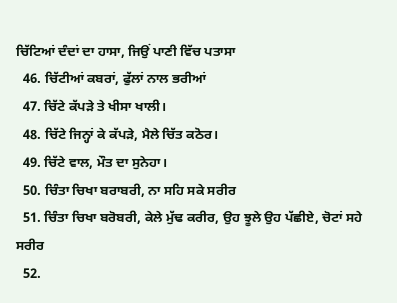ਚਿੱਟਿਆਂ ਦੰਦਾਂ ਦਾ ਹਾਸਾ, ਜਿਉਂ ਪਾਣੀ ਵਿੱਚ ਪਤਾਸਾ
  46. ਚਿੱਟੀਆਂ ਕਬਰਾਂ, ਫੁੱਲਾਂ ਨਾਲ ਭਰੀਆਂ
  47. ਚਿੱਟੇ ਕੱਪੜੇ ਤੇ ਖੀਸਾ ਖਾਲੀ।
  48. ਚਿੱਟੇ ਜਿਨ੍ਹਾਂ ਕੇ ਕੱਪੜੇ, ਮੈਲੇ ਚਿੱਤ ਕਠੋਰ।
  49. ਚਿੱਟੇ ਵਾਲ, ਮੌਤ ਦਾ ਸੁਨੇਹਾ।
  50. ਚਿੰਤਾ ਚਿਖਾ ਬਰਾਬਰੀ, ਨਾ ਸਹਿ ਸਕੇ ਸਰੀਰ
  51. ਚਿੰਤਾ ਚਿਖਾ ਬਰੋਬਰੀ, ਕੇਲੇ ਮੁੱਢ ਕਰੀਰ, ਉਹ ਝੂਲੇ ਉਹ ਪੱਛੀਏ, ਚੋਟਾਂ ਸਹੇ ਸਰੀਰ
  52.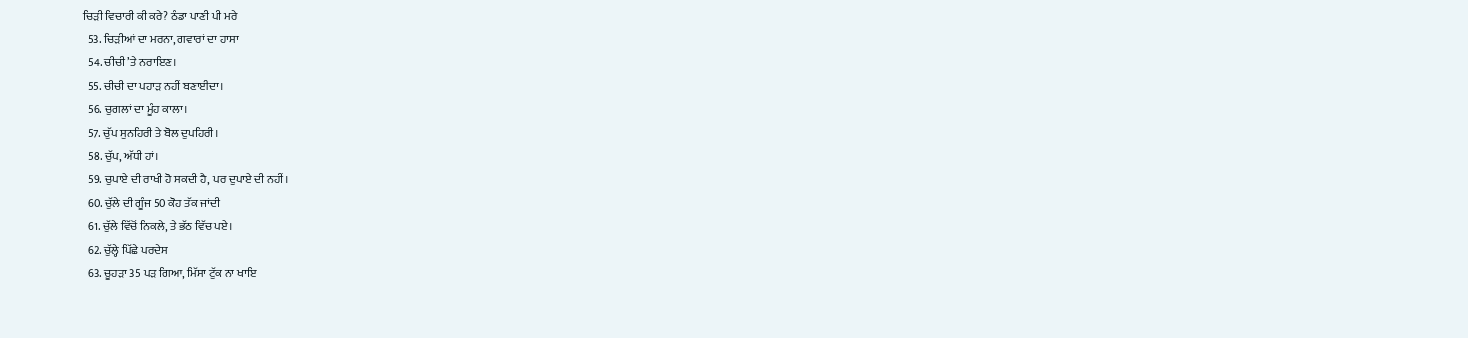ਚਿੜੀ ਵਿਚਾਰੀ ਕੀ ਕਰੇ? ਠੰਡਾ ਪਾਣੀ ਪੀ ਮਰੇ
  53. ਚਿੜੀਆਂ ਦਾ ਮਰਨਾ, ਗਵਾਰਾਂ ਦਾ ਹਾਸਾ
  54. ਚੀਚੀ ’ਤੇ ਨਰਾਇਣ।
  55. ਚੀਚੀ ਦਾ ਪਹਾੜ ਨਹੀਂ ਬਣਾਈਦਾ।
  56. ਚੁਗਲਾਂ ਦਾ ਮੂੰਹ ਕਾਲਾ।
  57. ਚੁੱਪ ਸੁਨਹਿਰੀ ਤੇ ਬੋਲ ਦੁਪਹਿਰੀ।
  58. ਚੁੱਪ, ਅੱਧੀ ਹਾਂ।
  59. ਚੁਪਾਏ ਦੀ ਰਾਖੀ ਹੋ ਸਕਦੀ ਹੈ, ਪਰ ਦੁਪਾਏ ਦੀ ਨਹੀਂ।
  60. ਚੁੱਲੇ ਦੀ ਗੂੰਜ 50 ਕੋਹ ਤੱਕ ਜਾਂਦੀ
  61. ਚੁੱਲੇ ਵਿੱਚੋਂ ਨਿਕਲੇ, ਤੇ ਭੱਠ ਵਿੱਚ ਪਏ।
  62. ਚੁੱਲ੍ਹੇ ਪਿੱਛੇ ਪਰਦੇਸ
  63. ਚੂਹੜਾ 35 ਪੜ ਗਿਆ, ਮਿੱਸਾ ਟੁੱਕ ਨਾ ਖਾਇ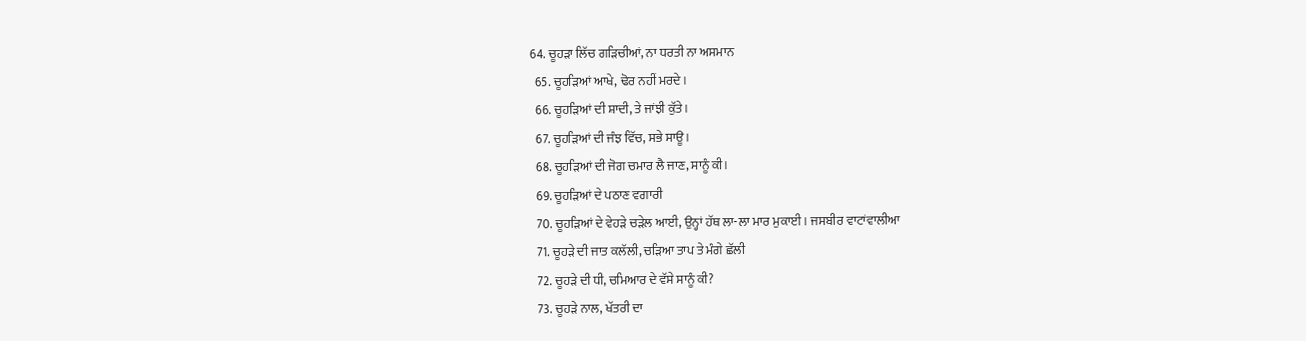64. ਚੂਹੜਾ ਲਿੱਚ ਗੜਿਚੀਆਂ, ਨਾ ਧਰਤੀ ਨਾ ਅਸਮਾਨ
  65. ਚੂਹੜਿਆਂ ਆਖੇ, ਢੋਰ ਨਹੀਂ ਮਰਦੇ।
  66. ਚੂਹੜਿਆਂ ਦੀ ਸ਼ਾਦੀ, ਤੇ ਜਾਂਝੀ ਕੁੱਤੇ।
  67. ਚੂਹੜਿਆਂ ਦੀ ਜੰਝ ਵਿੱਚ, ਸਭੇ ਸਾਊ।
  68. ਚੂਹੜਿਆਂ ਦੀ ਜੋਗ ਚਮਾਰ ਲੈ ਜਾਣ, ਸਾਨੂੰ ਕੀ।
  69. ਚੂਹੜਿਆਂ ਦੇ ਪਠਾਣ ਵਗਾਰੀ
  70. ਚੂਹੜਿਆਂ ਦੇ ਵੇਹੜੇ ਚੜੇਲ ਆਈ, ਉਨ੍ਹਾਂ ਹੱਥ ਲਾ-ਲਾ ਮਾਰ ਮੁਕਾਈ। ਜਸਬੀਰ ਵਾਟਾਂਵਾਲੀਆ
  71. ਚੂਹੜੇ ਦੀ ਜਾਤ ਕਲੱਲੀ, ਚੜਿਆ ਤਾਪ ਤੇ ਮੰਗੇ ਛੱਲੀ
  72. ਚੂਹੜੇ ਦੀ ਧੀ, ਚਮਿਆਰ ਦੇ ਵੱਸੇ ਸਾਨੂੰ ਕੀ?
  73. ਚੂਹੜੇ ਨਾਲ, ਖੱਤਰੀ ਦਾ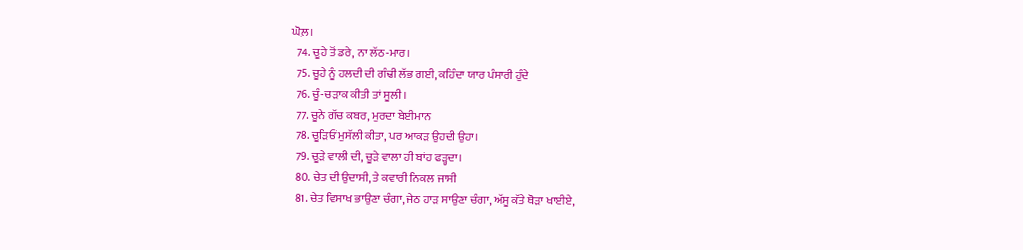ਘੋਲ਼।
  74. ਚੂਹੇ ਤੋਂ ਡਰੇ, ਨਾ ਲੱਠ-ਮਾਰ।
  75. ਚੂਹੇ ਨੂੰ ਹਲਦੀ ਦੀ ਗੰਢੀ ਲੱਭ ਗਈ, ਕਹਿੰਦਾ ਯਾਰ ਪੰਸਾਰੀ ਹੁੰਦੇ
  76. ਚੂੰ-ਚੜਾਕ ਕੀਤੀ ਤਾਂ ਸੂਲੀ।
  77. ਚੂਨੇ ਗੱਚ ਕਬਰ, ਮੁਰਦਾ ਬੇਈਮਾਨ
  78. ਚੂੜਿਓਂ ਮੁਸੱਲੀ ਕੀਤਾ, ਪਰ ਆਕੜ ਉਹਦੀ ਉਹਾ।
  79. ਚੂੜੇ ਵਾਲੀ ਦੀ, ਚੂੜੇ ਵਾਲਾ ਹੀ ਬਾਂਹ ਫੜ੍ਹਦਾ।
  80. ਚੇਤ ਦੀ ਉਦਾਸੀ, ਤੇ ਕਵਾਰੀ ਨਿਕਲ ਜਾਸੀ
  81. ਚੇਤ ਵਿਸਾਖ ਭਾਉਣਾ ਚੰਗਾ, ਜੇਠ ਹਾੜ ਸਾਉਣਾ ਚੰਗਾ, ਅੱਸੂ ਕੱਤੇ ਥੋੜਾ ਖਾਈਏ,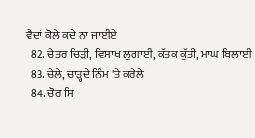ਵੈਦਾਂ ਕੋਲੇ ਕਦੇ ਨਾ ਜਾਈਏ
  82. ਚੇਤਰ ਚਿੜੀ, ਵਿਸਾਖ ਲੁਗਾਈ, ਕੱਤਕ ਕੁੱਤੀ, ਮਾਘ ਬਿਲਾਈ
  83. ਚੇਲੇ, ਚਾੜ੍ਹਦੇ ਨਿੰਮ 'ਤੇ ਕਰੇਲੇ
  84. ਚੋਰ ਸਿ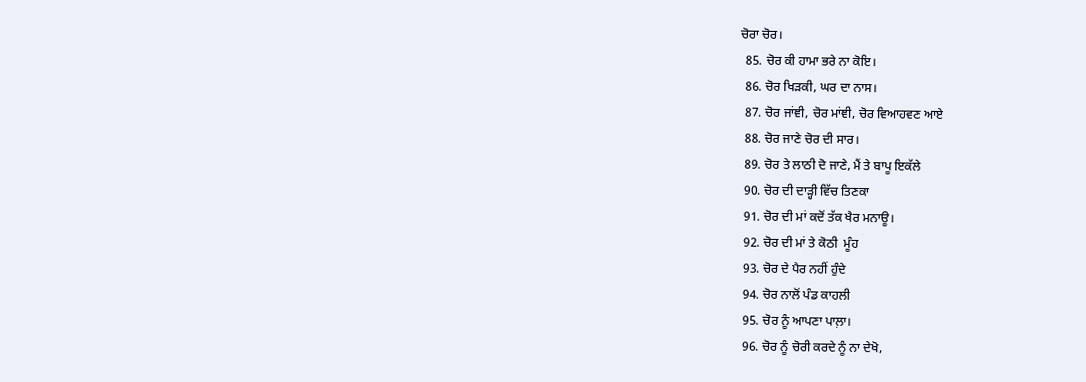ਚੋਰਾ ਚੋਰ।
  85. ਚੋਰ ਕੀ ਹਾਮਾ ਭਰੇ ਨਾ ਕੋਇ।
  86. ਚੋਰ ਖਿੜਕੀ, ਘਰ ਦਾ ਨਾਸ।
  87. ਚੋਰ ਜਾਂਞੀ, ਚੋਰ ਮਾਂਞੀ, ਚੋਰ ਵਿਆਹਵਣ ਆਏ
  88. ਚੋਰ ਜਾਣੇ ਚੋਰ ਦੀ ਸਾਰ।
  89. ਚੋਰ ਤੇ ਲਾਠੀ ਦੋ ਜਾਣੇ, ਮੈਂ ਤੇ ਬਾਪੂ ਇਕੱਲੇ
  90. ਚੋਰ ਦੀ ਦਾੜ੍ਹੀ ਵਿੱਚ ਤਿਣਕਾ
  91. ਚੋਰ ਦੀ ਮਾਂ ਕਦੋਂ ਤੱਕ ਖੈਰ ਮਨਾਊ।
  92. ਚੋਰ ਦੀ ਮਾਂ ਤੇ ਕੋਠੀ  ਮੂੰਹ
  93. ਚੋਰ ਦੇ ਪੈਰ ਨਹੀਂ ਹੁੰਦੇ
  94. ਚੋਰ ਨਾਲੋਂ ਪੰਡ ਕਾਹਲੀ
  95. ਚੋਰ ਨੂੰ ਆਪਣਾ ਪਾਲ਼ਾ।
  96. ਚੋਰ ਨੂੰ ਚੋਰੀ ਕਰਦੇ ਨੂੰ ਨਾ ਦੇਖੋ,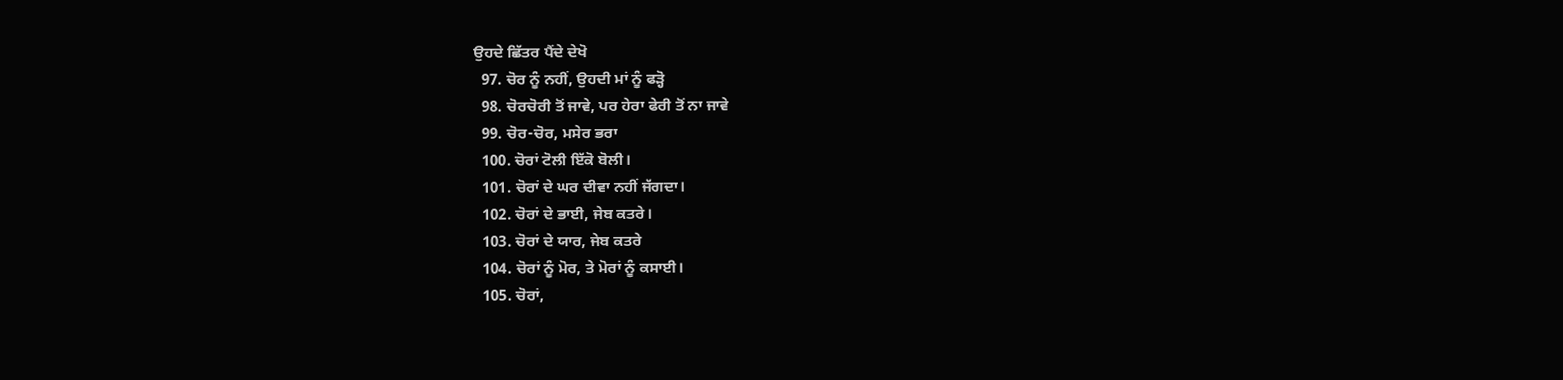ਉਹਦੇ ਛਿੱਤਰ ਪੈਂਦੇ ਦੇਖੋ
  97. ਚੋਰ ਨੂੰ ਨਹੀਂ, ਉਹਦੀ ਮਾਂ ਨੂੰ ਫੜ੍ਹੋ
  98. ਚੋਰਚੋਰੀ ਤੋਂ ਜਾਵੇ, ਪਰ ਹੇਰਾ ਫੇਰੀ ਤੋਂ ਨਾ ਜਾਵੇ
  99. ਚੋਰ-ਚੋਰ, ਮਸੇਰ ਭਰਾ
  100. ਚੋਰਾਂ ਟੋਲੀ ਇੱਕੋ ਬੋਲੀ।
  101. ਚੋਰਾਂ ਦੇ ਘਰ ਦੀਵਾ ਨਹੀਂ ਜੱਗਦਾ।
  102. ਚੋਰਾਂ ਦੇ ਭਾਈ, ਜੇਬ ਕਤਰੇ।
  103. ਚੋਰਾਂ ਦੇ ਯਾਰ, ਜੇਬ ਕਤਰੇ
  104. ਚੋਰਾਂ ਨੂੰ ਮੋਰ, ਤੇ ਮੋਰਾਂ ਨੂੰ ਕਸਾਈ।
  105. ਚੋਰਾਂ,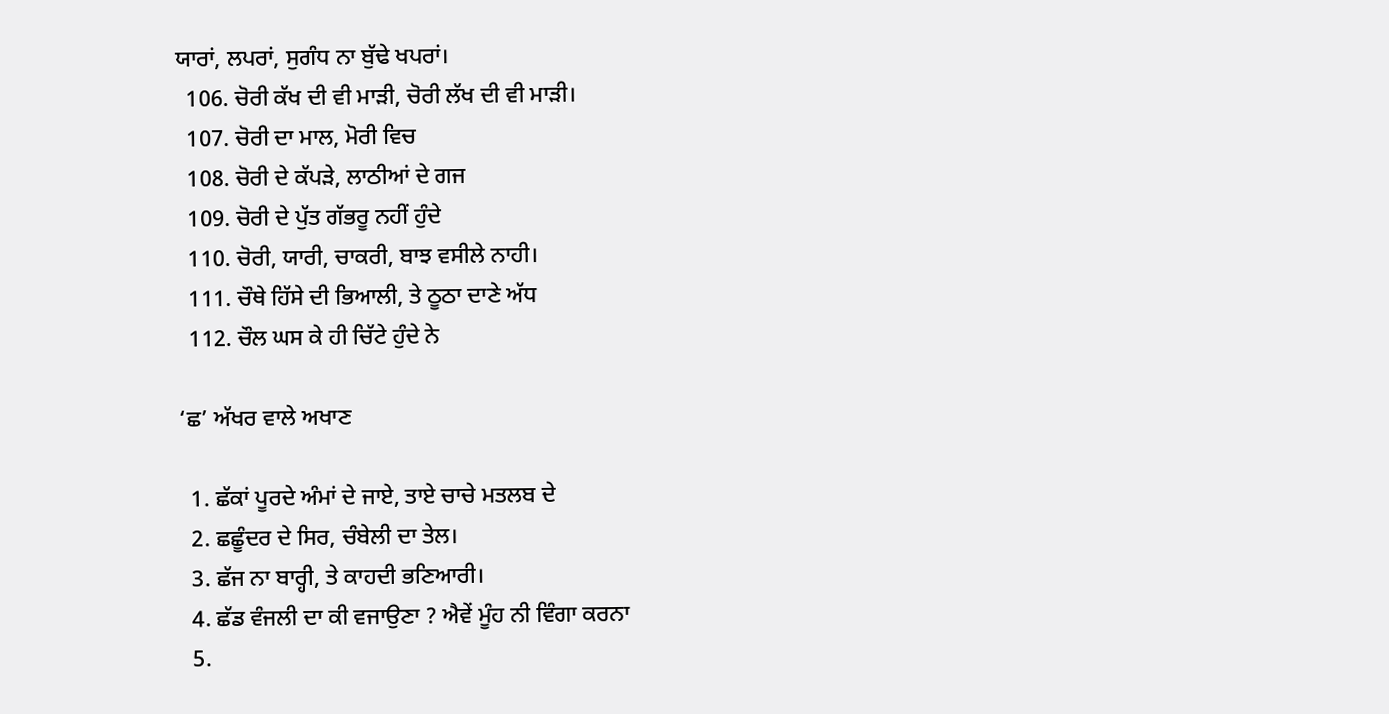ਯਾਰਾਂ, ਲਪਰਾਂ, ਸੁਗੰਧ ਨਾ ਬੁੱਢੇ ਖਪਰਾਂ।
  106. ਚੋਰੀ ਕੱਖ ਦੀ ਵੀ ਮਾੜੀ, ਚੋਰੀ ਲੱਖ ਦੀ ਵੀ ਮਾੜੀ।
  107. ਚੋਰੀ ਦਾ ਮਾਲ, ਮੋਰੀ ਵਿਚ
  108. ਚੋਰੀ ਦੇ ਕੱਪੜੇ, ਲਾਠੀਆਂ ਦੇ ਗਜ
  109. ਚੋਰੀ ਦੇ ਪੁੱਤ ਗੱਭਰੂ ਨਹੀਂ ਹੁੰਦੇ
  110. ਚੋਰੀ, ਯਾਰੀ, ਚਾਕਰੀ, ਬਾਝ ਵਸੀਲੇ ਨਾਹੀ।
  111. ਚੌਥੇ ਹਿੱਸੇ ਦੀ ਭਿਆਲੀ, ਤੇ ਠੂਠਾ ਦਾਣੇ ਅੱਧ
  112. ਚੌਲ ਘਸ ਕੇ ਹੀ ਚਿੱਟੇ ਹੁੰਦੇ ਨੇ

‘ਛ’ ਅੱਖਰ ਵਾਲੇ ਅਖਾਣ

  1. ਛੱਕਾਂ ਪੂਰਦੇ ਅੰਮਾਂ ਦੇ ਜਾਏ, ਤਾਏ ਚਾਚੇ ਮਤਲਬ ਦੇ
  2. ਛਛੂੰਦਰ ਦੇ ਸਿਰ, ਚੰਬੇਲੀ ਦਾ ਤੇਲ।
  3. ਛੱਜ ਨਾ ਬਾਰ੍ਹੀ, ਤੇ ਕਾਹਦੀ ਭਣਿਆਰੀ।
  4. ਛੱਡ ਵੰਜਲੀ ਦਾ ਕੀ ਵਜਾਉਣਾ ? ਐਵੇਂ ਮੂੰਹ ਨੀ ਵਿੰਗਾ ਕਰਨਾ
  5.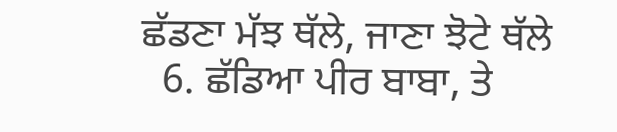ਛੱਡਣਾ ਮੱਝ ਥੱਲੇ, ਜਾਣਾ ਝੋਟੇ ਥੱਲੇ
  6. ਛੱਡਿਆ ਪੀਰ ਬਾਬਾ, ਤੇ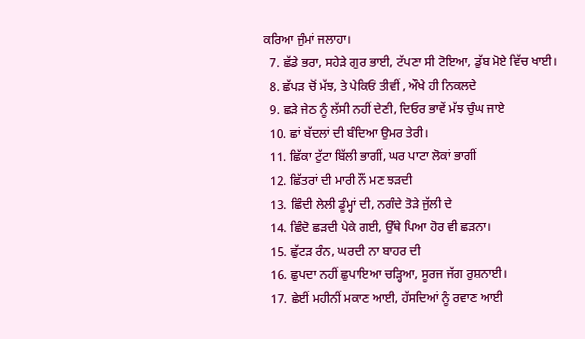ਕਰਿਆ ਜੁੰਮਾਂ ਜਲਾਹਾ।
  7. ਛੱਡੇ ਭਰਾ, ਸਹੇੜੇ ਗੁਰ ਭਾਈ, ਟੱਪਣਾ ਸੀ ਟੋਇਆ, ਡੁੱਬ ਮੋਏ ਵਿੱਚ ਖਾਈ।
  8. ਛੱਪੜ ਚੋਂ ਮੱਝ, ਤੇ ਪੇਕਿਓਂ ਤੀਵੀਂ , ਔਖੇ ਹੀ ਨਿਕਲਦੇ
  9. ਛੜੇ ਜੇਠ ਨੂੰ ਲੱਸੀ ਨਹੀਂ ਦੇਣੀ, ਦਿਓਰ ਭਾਵੇਂ ਮੱਝ ਚੁੰਘ ਜਾਏ
  10. ਛਾਂ ਬੱਦਲਾਂ ਦੀ ਬੰਦਿਆ ਉਮਰ ਤੇਰੀ।
  11. ਛਿੱਕਾ ਟੁੱਟਾ ਬਿੱਲੀ ਭਾਗੀਂ, ਘਰ ਪਾਟਾ ਲੋਕਾਂ ਭਾਗੀਂ
  12. ਛਿੱਤਰਾਂ ਦੀ ਮਾਰੀ ਨੌਂ ਮਣ ਝੜਦੀ
  13. ਛਿੰਦੀ ਲੇਲੀ ਡੂੰਮ੍ਹਾਂ ਦੀ, ਨਗੰਦੇ ਤੋੜੇ ਜੁੱਲੀ ਦੇ
  14. ਛਿੰਦੋ ਛੜਦੀ ਪੇਕੇ ਗਈ, ਉੱਥੇ ਪਿਆ ਹੋਰ ਵੀ ਛੜਨਾ।
  15. ਛੁੱਟੜ ਰੰਨ, ਘਰਦੀ ਨਾ ਬਾਹਰ ਦੀ
  16. ਛੁਪਦਾ ਨਹੀਂ ਛੁਪਾਇਆ ਚੜ੍ਹਿਆ, ਸੂਰਜ ਜੱਗ ਰੁਸ਼ਨਾਈ।
  17. ਛੇਈਂ ਮਹੀਨੀਂ ਮਕਾਣ ਆਈ, ਹੱਸਦਿਆਂ ਨੂੰ ਰਵਾਣ ਆਈ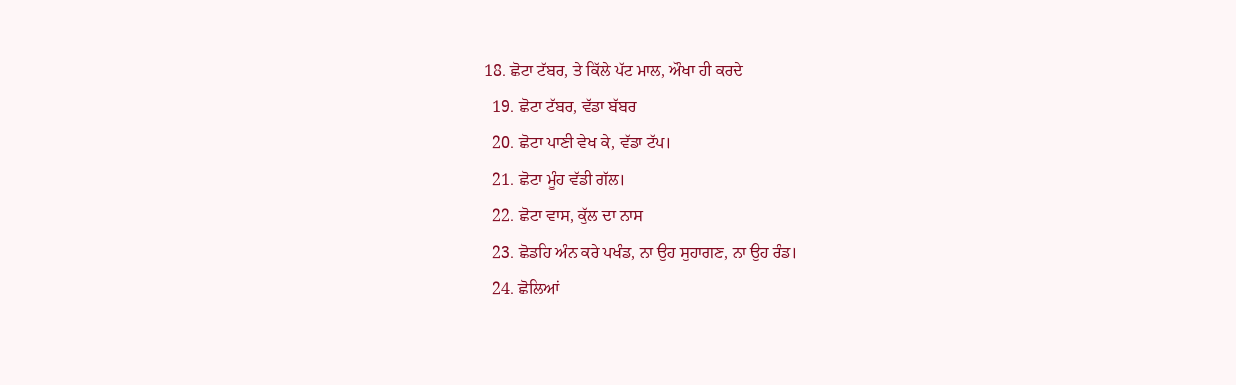18. ਛੋਟਾ ਟੱਬਰ, ਤੇ ਕਿੱਲੇ ਪੱਟ ਮਾਲ, ਔਖਾ ਹੀ ਕਰਦੇ
  19. ਛੋਟਾ ਟੱਬਰ, ਵੱਡਾ ਬੱਬਰ
  20. ਛੋਟਾ ਪਾਣੀ ਵੇਖ ਕੇ, ਵੱਡਾ ਟੱਪ।
  21. ਛੋਟਾ ਮੂੰਹ ਵੱਡੀ ਗੱਲ।
  22. ਛੋਟਾ ਵਾਸ, ਕੁੱਲ ਦਾ ਨਾਸ
  23. ਛੋਡਹਿ ਅੰਨ ਕਰੇ ਪਖੰਡ, ਨਾ ਉਹ ਸੁਹਾਗਣ, ਨਾ ਉਹ ਰੰਡ।
  24. ਛੋਲਿਆਂ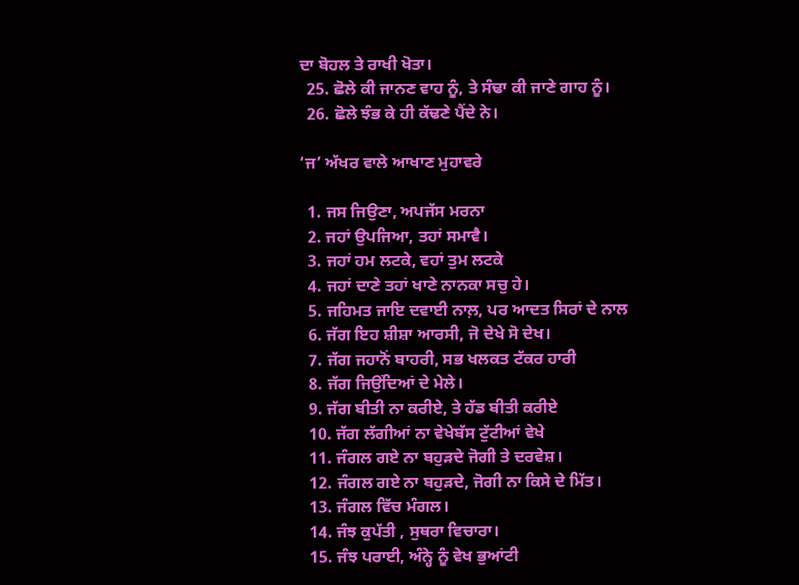ਦਾ ਬੋਹਲ ਤੇ ਰਾਖੀ ਖੋਤਾ।
  25. ਛੋਲੇ ਕੀ ਜਾਨਣ ਵਾਹ ਨੂੰ, ਤੇ ਸੰਢਾ ਕੀ ਜਾਣੇ ਗਾਹ ਨੂੰ।
  26. ਛੋਲੇ ਝੰਭ ਕੇ ਹੀ ਕੱਢਣੇ ਪੈਂਦੇ ਨੇ।

‘ਜ’ ਅੱਖਰ ਵਾਲੇ ਆਖਾਣ ਮੁਹਾਵਰੇ

  1. ਜਸ ਜਿਉਣਾ, ਅਪਜੱਸ ਮਰਨਾ
  2. ਜਹਾਂ ਉਪਜਿਆ, ਤਹਾਂ ਸਮਾਵੈ।
  3. ਜਹਾਂ ਹਮ ਲਟਕੇ, ਵਹਾਂ ਤੁਮ ਲਟਕੇ
  4. ਜਹਾਂ ਦਾਣੇ ਤਹਾਂ ਖਾਣੇ ਨਾਨਕਾ ਸਚੁ ਹੇ।
  5. ਜਹਿਮਤ ਜਾਇ ਦਵਾਈ ਨਾਲ਼, ਪਰ ਆਦਤ ਸਿਰਾਂ ਦੇ ਨਾਲ
  6. ਜੱਗ ਇਹ ਸ਼ੀਸ਼ਾ ਆਰਸੀ, ਜੋ ਦੇਖੇ ਸੋ ਦੇਖ।
  7. ਜੱਗ ਜਹਾਨੋਂ ਬਾਹਰੀ, ਸਭ ਖਲਕਤ ਟੱਕਰ ਹਾਰੀ
  8. ਜੱਗ ਜਿਉਂਦਿਆਂ ਦੇ ਮੇਲੇ।
  9. ਜੱਗ ਬੀਤੀ ਨਾ ਕਰੀਏ, ਤੇ ਹੱਡ ਬੀਤੀ ਕਰੀਏ
  10. ਜੱਗ ਲੱਗੀਆਂ ਨਾ ਵੇਖੇਬੱਸ ਟੁੱਟੀਆਂ ਵੇਖੇ
  11. ਜੰਗਲ ਗਏ ਨਾ ਬਹੁੜਦੇ ਜੋਗੀ ਤੇ ਦਰਵੇਸ਼।
  12. ਜੰਗਲ ਗਏ ਨਾ ਬਹੁੜਦੇ, ਜੋਗੀ ਨਾ ਕਿਸੇ ਦੇ ਮਿੱਤ।
  13. ਜੰਗਲ ਵਿੱਚ ਮੰਗਲ।
  14. ਜੰਝ ਕੁਪੱਤੀ , ਸੁਥਰਾ ਵਿਚਾਰਾ।
  15. ਜੰਝ ਪਰਾਈ, ਅੰਨ੍ਹੇ ਨੂੰ ਵੇਖ ਭੁਆਂਟੀ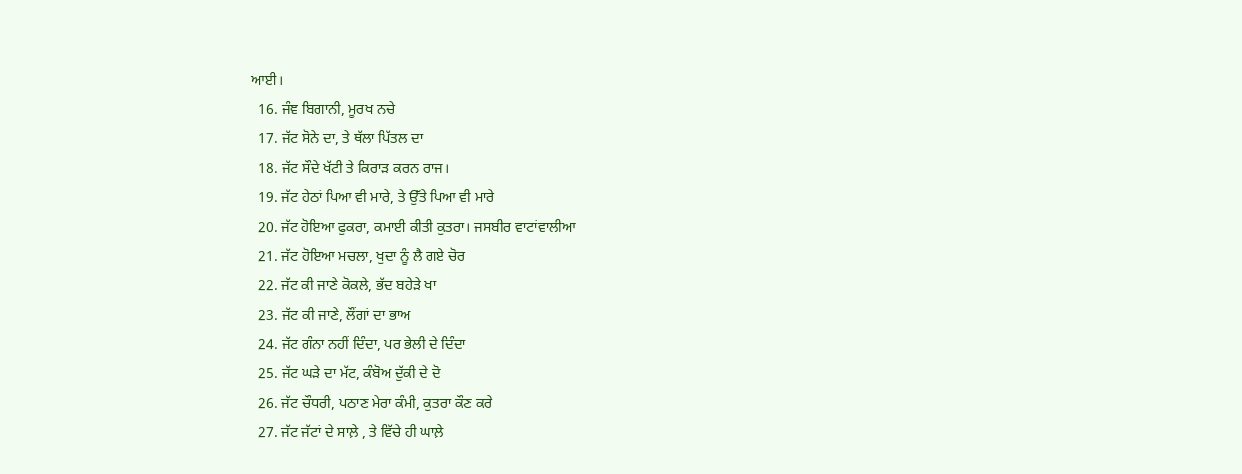ਆਈ।
  16. ਜੰਞ ਬਿਗਾਨੀ, ਮੂਰਖ ਨਚੇ
  17. ਜੱਟ ਸੋਨੇ ਦਾ, ਤੇ ਥੱਲਾ ਪਿੱਤਲ ਦਾ
  18. ਜੱਟ ਸੌਦੇ ਖੱਟੀ ਤੇ ਕਿਰਾੜ ਕਰਨ ਰਾਜ।
  19. ਜੱਟ ਹੇਠਾਂ ਪਿਆ ਵੀ ਮਾਰੇ, ਤੇ ਉੱਤੇ ਪਿਆ ਵੀ ਮਾਰੇ
  20. ਜੱਟ ਹੋਇਆ ਫੁਕਰਾ, ਕਮਾਈ ਕੀਤੀ ਕੁਤਰਾ। ਜਸਬੀਰ ਵਾਟਾਂਵਾਲੀਆ
  21. ਜੱਟ ਹੋਇਆ ਮਚਲਾ, ਖੁਦਾ ਨੂੰ ਲੈ ਗਏ ਚੋਰ
  22. ਜੱਟ ਕੀ ਜਾਣੇ ਕੋਕਲੇ, ਭੱਦ ਬਹੇੜੇ ਖਾ
  23. ਜੱਟ ਕੀ ਜਾਣੇ, ਲੌਂਗਾਂ ਦਾ ਭਾਅ
  24. ਜੱਟ ਗੰਨਾ ਨਹੀਂ ਦਿੰਦਾ, ਪਰ ਭੇਲੀ ਦੇ ਦਿੰਦਾ
  25. ਜੱਟ ਘੜੇ ਦਾ ਮੱਟ, ਕੰਬੋਅ ਦੁੱਕੀ ਦੇ ਦੋ
  26. ਜੱਟ ਚੌਧਰੀ, ਪਠਾਣ ਮੇਰਾ ਕੰਮੀ, ਕੁਤਰਾ ਕੌਣ ਕਰੇ
  27. ਜੱਟ ਜੱਟਾਂ ਦੇ ਸਾਲ਼ੇ , ਤੇ ਵਿੱਚੇ ਹੀ ਘਾਲ਼ੇ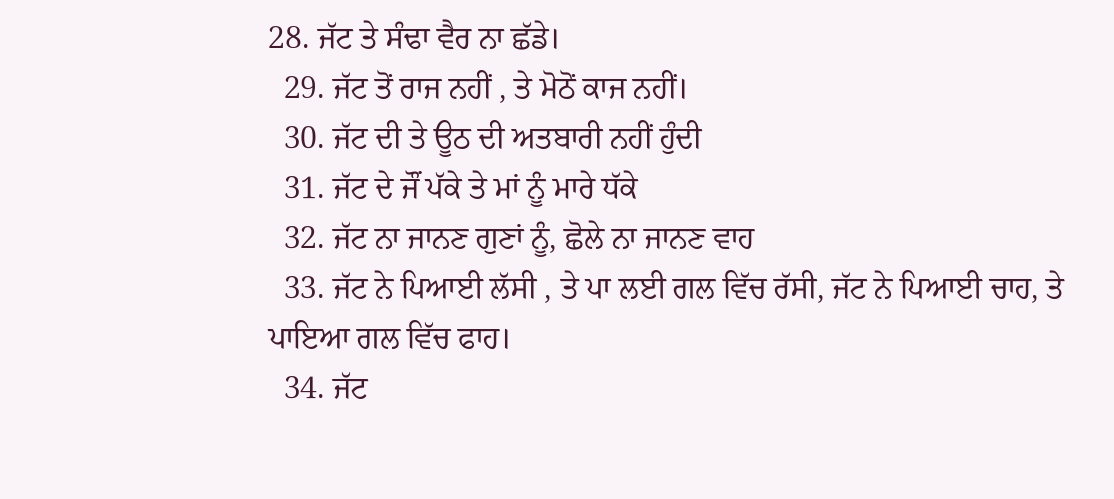28. ਜੱਟ ਤੇ ਸੰਢਾ ਵੈਰ ਨਾ ਛੱਡੇ।
  29. ਜੱਟ ਤੋਂ ਰਾਜ ਨਹੀਂ , ਤੇ ਮੋਠੋਂ ਕਾਜ ਨਹੀਂ।
  30. ਜੱਟ ਦੀ ਤੇ ਊਠ ਦੀ ਅਤਬਾਰੀ ਨਹੀਂ ਹੁੰਦੀ
  31. ਜੱਟ ਦੇ ਜੌਂ ਪੱਕੇ ਤੇ ਮਾਂ ਨੂੰ ਮਾਰੇ ਧੱਕੇ
  32. ਜੱਟ ਨਾ ਜਾਨਣ ਗੁਣਾਂ ਨੂੰ, ਛੋਲੇ ਨਾ ਜਾਨਣ ਵਾਹ
  33. ਜੱਟ ਨੇ ਪਿਆਈ ਲੱਸੀ , ਤੇ ਪਾ ਲਈ ਗਲ ਵਿੱਚ ਰੱਸੀ, ਜੱਟ ਨੇ ਪਿਆਈ ਚਾਹ, ਤੇ ਪਾਇਆ ਗਲ ਵਿੱਚ ਫਾਹ।
  34. ਜੱਟ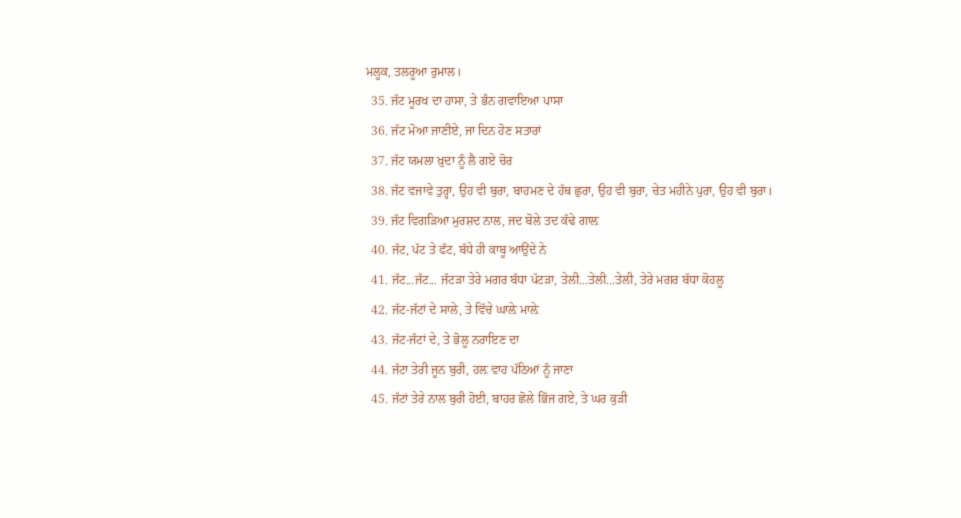ਮਲੂਕ, ਤਲਰੂਆ ਰੁਮਾਲ।
  35. ਜੱਟ ਮੂਰਖ ਦਾ ਹਾਸਾ, ਤੇ ਭੰਨ ਗਵਾਇਆ ਪਾਸਾ
  36. ਜੱਟ ਮੋਆ ਜਾਣੀਏ, ਜਾ ਦਿਨ ਹੋਣ ਸਤਾਰਾਂ
  37. ਜੱਟ ਯਮਲਾ ਖ਼ੁਦਾ ਨੂੰ ਲੈ ਗਏ ਚੋਰ
  38. ਜੱਟ ਵਜਾਵੇ ਤੁਰ੍ਹਾ, ਉਹ ਵੀ ਬੁਰਾ, ਬਾਹਮਣ ਦੇ ਹੱਥ ਛੁਰਾ, ਉਹ ਵੀ ਬੁਰਾ, ਚੇਤ ਮਹੀਨੇ ਪੁਰਾ, ਉਹ ਵੀ ਬੁਰਾ।
  39. ਜੱਟ ਵਿਗੜਿਆ ਮੁਰਸ਼ਦ ਨਾਲ, ਜਦ ਬੋਲੇ ਤਦ ਕੱਢੇ ਗਾਲ਼
  40. ਜੱਟ, ਪੱਟ ਤੇ ਫੱਟ, ਬੱਧੇ ਹੀ ਕਾਬੂ ਆਉਂਦੇ ਨੇ
  41. ਜੱਟ...ਜੱਟ... ਜੱਟੜਾ ਤੇਰੇ ਮਗਰ ਬੱਧਾ ਪੱਟੜਾ, ਤੇਲੀ...ਤੇਲੀ...ਤੇਲੀ, ਤੇਰੇ ਮਗਰ ਬੱਧਾ ਕੋਹਲੂ
  42. ਜੱਟ-ਜੱਟਾਂ ਦੇ ਸਾਲੇ, ਤੇ ਵਿੱਚੇ ਘਾਲ਼ੇ ਮਾਲ਼ੇ
  43. ਜੱਟ-ਜੱਟਾਂ ਦੇ, ਤੇ ਭੋਲੂ ਨਰਾਇਣ ਦਾ
  44. ਜੱਟਾ ਤੇਰੀ ਜੂਨ ਬੁਰੀ, ਹਲ਼ ਵਾਹ ਪੱਠਿਆਂ ਨੂੰ ਜਾਣਾ
  45. ਜੱਟਾਂ ਤੇਰੇ ਨਾਲ ਬੁਰੀ ਹੋਈ, ਬਾਹਰ ਛੋਲੇ ਭਿੱਜ ਗਏ, ਤੇ ਘਰ ਕੁੜੀ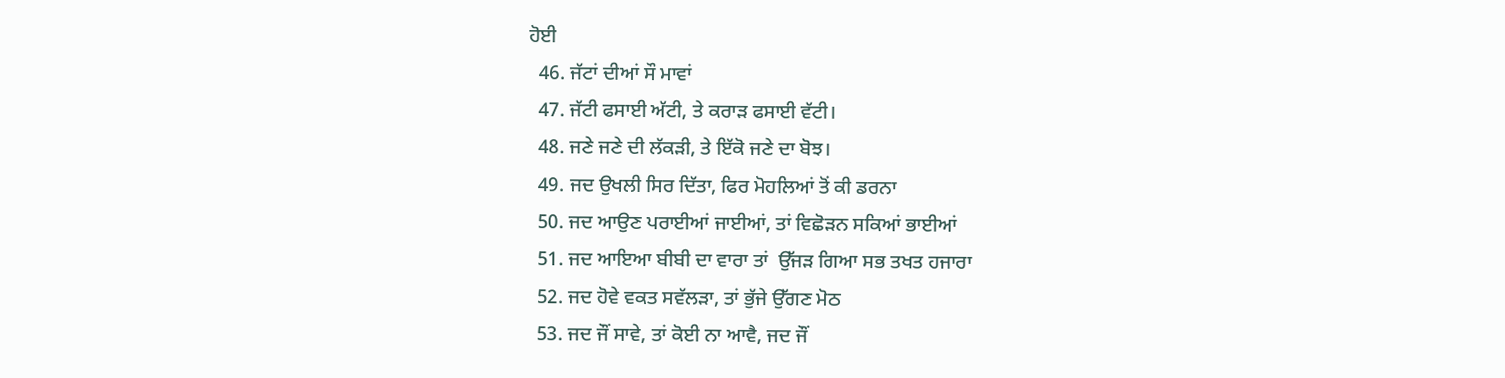ਹੋਈ
  46. ਜੱਟਾਂ ਦੀਆਂ ਸੌ ਮਾਵਾਂ
  47. ਜੱਟੀ ਫਸਾਈ ਅੱਟੀ, ਤੇ ਕਰਾੜ ਫਸਾਈ ਵੱਟੀ।
  48. ਜਣੇ ਜਣੇ ਦੀ ਲੱਕੜੀ, ਤੇ ਇੱਕੋ ਜਣੇ ਦਾ ਬੋਝ।
  49. ਜਦ ਉਖਲੀ ਸਿਰ ਦਿੱਤਾ, ਫਿਰ ਮੋਹਲਿਆਂ ਤੋਂ ਕੀ ਡਰਨਾ
  50. ਜਦ ਆਉਣ ਪਰਾਈਆਂ ਜਾਈਆਂ, ਤਾਂ ਵਿਛੋੜਨ ਸਕਿਆਂ ਭਾਈਆਂ
  51. ਜਦ ਆਇਆ ਬੀਬੀ ਦਾ ਵਾਰਾ ਤਾਂ  ਉੱਜੜ ਗਿਆ ਸਭ ਤਖਤ ਹਜਾਰਾ
  52. ਜਦ ਹੋਵੇ ਵਕਤ ਸਵੱਲੜਾ, ਤਾਂ ਭੁੱਜੇ ਉੱਗਣ ਮੋਠ
  53. ਜਦ ਜੌਂ ਸਾਵੇ, ਤਾਂ ਕੋਈ ਨਾ ਆਵੈ, ਜਦ ਜੌਂ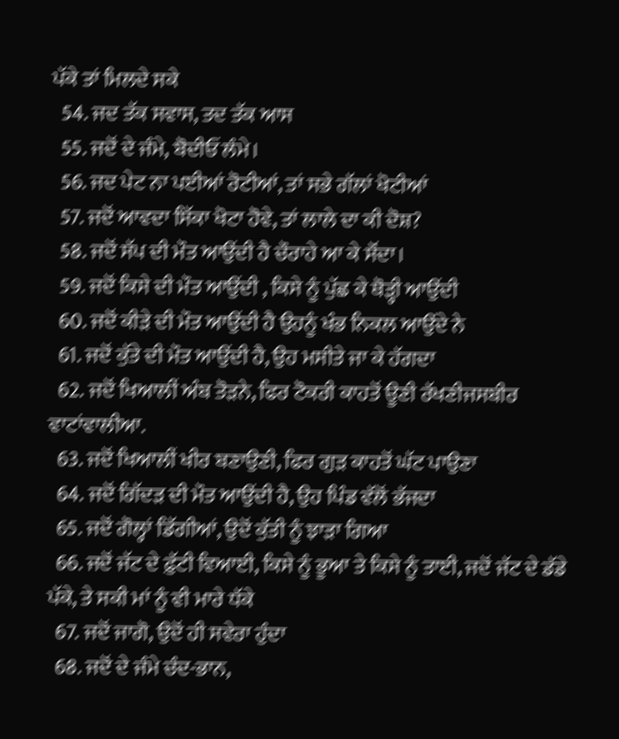ਪੱਕੇ ਤਾਂ ਮਿਲਦੇ ਸਕੇ
  54. ਜਦ ਤੱਕ ਸਵਾਸ, ਤਦ ਤੱਕ ਆਸ
  55. ਜਦੋਂ ਦੇ ਜੰਮੇ, ਬੋਦੀਓਂ ਲੰਮੇ।
  56. ਜਦ ਪੇਟ ਨਾ ਪਈਆਂ ਰੋਟੀਆਂ, ਤਾਂ ਸਭੇ ਗੱਲਾਂ ਖੋਟੀਆਂ
  57. ਜਦੋਂ ਆਵਦਾ ਸਿੱਕਾ ਖੋਟਾ ਹੋਵੇ, ਤਾਂ ਲਾਲੇ ਦਾ ਕੀ ਦੋਸ਼?
  58. ਜਦੋਂ ਸੱਪ ਦੀ ਮੌਤ ਆਉਂਦੀ ਹੈ ਚੌਰਾਹੇ ਆ ਕੇ ਸੌਂਦਾ।
  59. ਜਦੋਂ ਕਿਸੇ ਦੀ ਮੌਤ ਆਉਂਦੀ , ਕਿਸੇ ਨੂੰ ਪੁੱਛ ਕੇ ਥੋੜ੍ਹੀ ਆਉਂਦੀ
  60. ਜਦੋਂ ਕੀੜੇ ਦੀ ਮੌਤ ਆਉਂਦੀ ਹੈ ਉਹਨੂੰ ਖੰਭ ਨਿਕਲ ਆਉਂਦੇ ਨੇ
  61. ਜਦੋਂ ਕੁੱਤੇ ਦੀ ਮੌਤ ਆਉਂਦੀ ਹੈ, ਉਹ ਮਸੀਤੇ ਜਾ ਕੇ ਹੱਗਦਾ
  62. ਜਦੋਂ ਖਿਆਲੀਂ ਅੰਬ ਤੋੜਨੇ, ਫਿਰ ਟੋਕਰੀ ਕਾਹਤੋਂ ਊਣੀ ਰੱਖਣੀਜਸਬੀਰ ਵਾਟਾਂਵਾਲੀਆ.
  63. ਜਦੋਂ ਖਿਆਲੀਂ ਖੀਰ ਬਣਾਉਣੀ, ਫਿਰ ਗੁੜ ਕਾਹਤੋਂ ਘੱਟ ਪਾਉਣਾ
  64. ਜਦੋਂ ਗਿੱਦੜ ਦੀ ਮੌਤ ਆਉਂਦੀ ਹੈ, ਉਹ ਪਿੰਡ ਵੱਲੋਂ ਭੱਜਦਾ
  65. ਜਦੋਂ ਗੋਲ੍ਹਾਂ ਡਿੱਗੀਆਂ, ਉਦੋਂ ਕੁੱਤੀ ਨੂੰ ਝਾੜਾ ਗਿਆ
  66. ਜਦੋਂ ਜੱਟ ਦੇ ਫ਼ੁੱਟੀ ਵਿਆਈ, ਕਿਸੇ ਨੂੰ ਭੂਆ ਤੇ ਕਿਸੇ ਨੂੰ ਤਾਈ, ਜਦੋਂ ਜੱਟ ਦੇ ਡੱਡੇ ਪੱਕੇ, ਤੇ ਸਕੀ ਮਾਂ ਨੂੰ ਵੀ ਮਾਰੇ ਧੱਕੇ
  67. ਜਦੋਂ ਜਾਗੋ, ਉਦੋਂ ਹੀ ਸਵੇਰਾ ਹੁੰਦਾ
  68. ਜਦੋਂ ਦੇ ਜੰਮੇ ਚੰਦ-ਭਾਨ,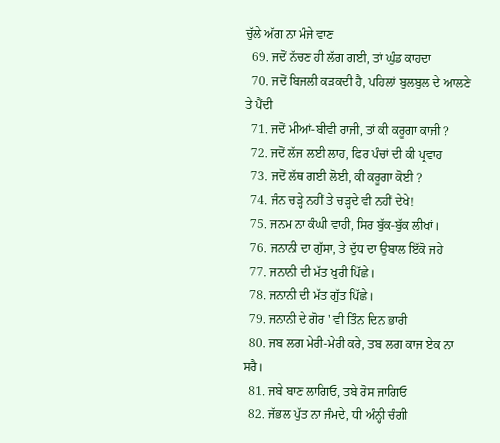ਚੁੱਲੇ ਅੱਗ ਨਾ ਮੰਜੇ ਵਾਣ
  69. ਜਦੋਂ ਨੱਚਣ ਹੀ ਲੱਗ ਗਈ, ਤਾਂ ਘੁੰਡ ਕਾਹਦਾ
  70. ਜਦੋਂ ਬਿਜਲੀ ਕੜਕਦੀ ਹੈ, ਪਹਿਲਾਂ ਬੁਲਬੁਲ ਦੇ ਆਲਣੇ ਤੇ ਪੈਂਦੀ
  71. ਜਦੋਂ ਮੀਆਂ-ਬੀਵੀ ਰਾਜੀ, ਤਾਂ ਕੀ ਕਰੂਗਾ ਕਾਜੀ ?
  72. ਜਦੋਂ ਲੱਜ ਲਈ ਲਾਹ, ਫਿਰ ਪੰਚਾਂ ਦੀ ਕੀ ਪ੍ਰਵਾਹ
  73. ਜਦੋਂ ਲੱਥ ਗਈ ਲੋਈ, ਕੀ ਕਰੂਗਾ ਕੋਈ ?
  74. ਜੰਨ ਚੜ੍ਹੇ ਨਹੀਂ ਤੇ ਚੜ੍ਹਦੇ ਵੀ ਨਹੀਂ ਦੇਖੇ!
  75. ਜਨਮ ਨਾ ਕੰਘੀ ਵਾਹੀ, ਸਿਰ ਬੁੱਕ-ਬੁੱਕ ਲੀਖਾਂ।
  76. ਜਨਾਨੀ ਦਾ ਗੁੱਸਾ, ਤੇ ਦੁੱਧ ਦਾ ਉਬਾਲ ਇੱਕੋ ਜਹੇ
  77. ਜਨਾਨੀ ਦੀ ਮੱਤ ਖੁਰੀ ਪਿੱਛੇ।
  78. ਜਨਾਨੀ ਦੀ ਮੱਤ ਗੁੱਤ ਪਿੱਛੇ।
  79. ਜਨਾਨੀ ਦੇ ਗੋਰ ' ਵੀ ਤਿੰਨ ਦਿਨ ਭਾਰੀ
  80. ਜਬ ਲਗ ਮੇਰੀ-ਮੇਰੀ ਕਰੇ, ਤਬ ਲਗ ਕਾਜ ਏਕ ਨਾ ਸਰੈ।
  81. ਜਬੇ ਬਾਣ ਲਾਗਿਓ, ਤਬੇ ਰੋਸ ਜਾਗਿਓ
  82. ਜੱਭਲ ਪੁੱਤ ਨਾ ਜੰਮਦੇ, ਧੀ ਅੰਨ੍ਹੀ ਚੰਗੀ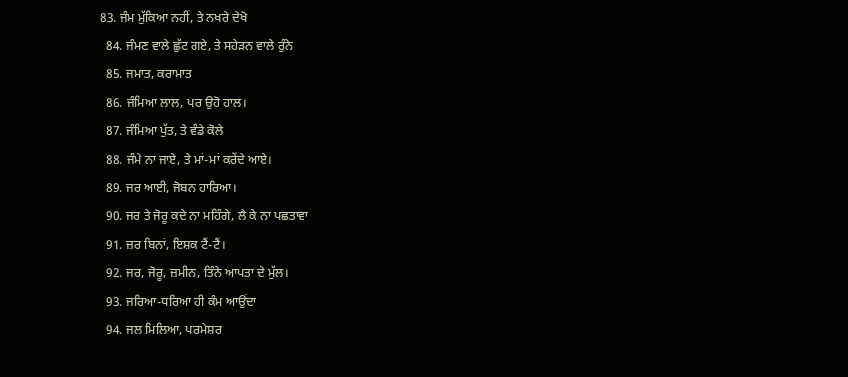83. ਜੰਮ ਮੁੱਕਿਆ ਨਹੀਂ, ਤੇ ਨਖਰੇ ਦੇਖੋ
  84. ਜੰਮਣ ਵਾਲੇ ਛੁੱਟ ਗਏ, ਤੇ ਸਹੇੜਨ ਵਾਲੇ ਰੁੰਨੇ
  85. ਜਮਾਤ, ਕਰਾਮਾਤ
  86. ਜੰਮਿਆ ਲਾਲ, ਪਰ ਉਹੋ ਹਾਲ।
  87. ਜੰਮਿਆ ਪੁੱਤ, ਤੇ ਵੰਡੇ ਕੋਲੇ
  88. ਜੰਮੇ ਨਾ ਜਾਏ, ਤੇ ਮਾਂ-ਮਾਂ ਕਰੇਂਦੇ ਆਏ।
  89. ਜਰ ਆਈ, ਜੋਬਨ ਹਾਰਿਆ।
  90. ਜਰ ਤੇ ਜੋਰੂ ਕਦੇ ਨਾ ਮਹਿੰਗੇ, ਲੈ ਕੇ ਨਾ ਪਛਤਾਵਾ
  91. ਜ਼ਰ ਬਿਨਾਂ, ਇਸ਼ਕ ਟੈਂ-ਟੈਂ।
  92. ਜਰ, ਜੋਰੂ, ਜ਼ਮੀਨ, ਤਿੰਨੇ ਆਪਤਾ ਦੇ ਮੁੱਲ।
  93. ਜਰਿਆ-ਧਰਿਆ ਹੀ ਕੰਮ ਆਉਂਦਾ
  94. ਜਲ ਮਿਲਿਆ, ਪਰਮੇਸ਼ਰ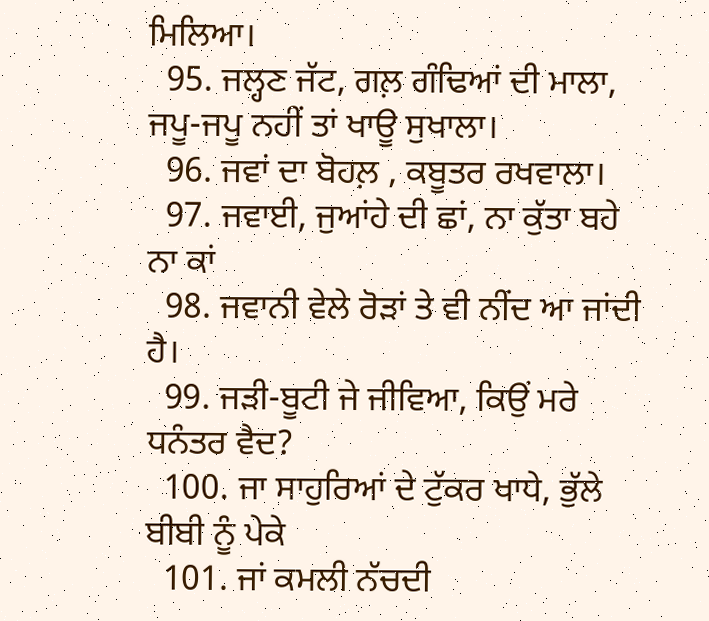ਮਿਲਿਆ।
  95. ਜਲ੍ਹਣ ਜੱਟ, ਗਲ਼ ਗੰਢਿਆਂ ਦੀ ਮਾਲਾ, ਜਪੂ-ਜਪੂ ਨਹੀਂ ਤਾਂ ਖਾਊ ਸੁਖਾਲਾ।
  96. ਜਵਾਂ ਦਾ ਬੋਹਲ਼ , ਕਬੂਤਰ ਰਖਵਾਲਾ।
  97. ਜਵਾਈ, ਜੁਆਂਹੇ ਦੀ ਛਾਂ, ਨਾ ਕੁੱਤਾ ਬਹੇ ਨਾ ਕਾਂ
  98. ਜਵਾਨੀ ਵੇਲੇ ਰੋੜਾਂ ਤੇ ਵੀ ਨੀਂਦ ਆ ਜਾਂਦੀ ਹੈ।
  99. ਜੜੀ-ਬੂਟੀ ਜੇ ਜੀਵਿਆ, ਕਿਉਂ ਮਰੇ ਧਨੰਤਰ ਵੈਦ?
  100. ਜਾ ਸਾਹੁਰਿਆਂ ਦੇ ਟੁੱਕਰ ਖਾਧੇ, ਭੁੱਲੇ ਬੀਬੀ ਨੂੰ ਪੇਕੇ
  101. ਜਾਂ ਕਮਲੀ ਨੱਚਦੀ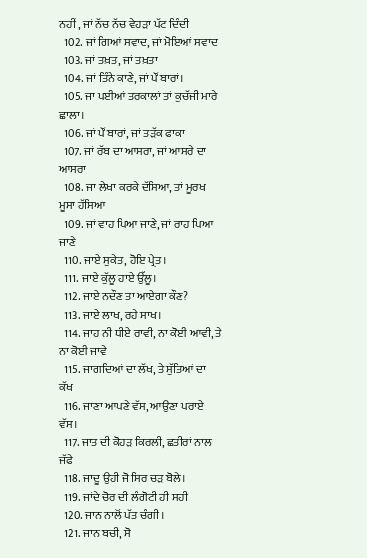ਨਹੀਂ , ਜਾਂ ਨੱਚ ਨੱਚ ਵੇਹੜਾ ਪੱਟ ਦਿੰਦੀ
  102. ਜਾਂ ਗਿਆਂ ਸਵਾਦ, ਜਾਂ ਮੋਇਆਂ ਸਵਾਦ
  103. ਜਾਂ ਤਖ਼ਤ, ਜਾਂ ਤਖ਼ਤਾ
  104. ਜਾਂ ਤਿੰਨੇ ਕਾਣੇ, ਜਾਂ ਪੌਂ ਬਾਰਾਂ।
  105. ਜਾ ਪਈਆਂ ਤਰਕਾਲਾਂ ਤਾਂ ਕੁਚੱਜੀ ਮਾਰੇ ਛਾਲਾ।
  106. ਜਾਂ ਪੌਂ ਬਾਰਾਂ, ਜਾਂ ਤੜੱਕ ਫਾਕਾ
  107. ਜਾਂ ਰੱਬ ਦਾ ਆਸਰਾ, ਜਾਂ ਆਸਰੇ ਦਾ ਆਸਰਾ
  108. ਜਾ ਲੇਖਾ ਕਰਕੇ ਦੱਸਿਆ, ਤਾਂ ਮੂਰਖ ਮੂਸਾ ਹੱਸਿਆ
  109. ਜਾਂ ਵਾਹ ਪਿਆ ਜਾਣੇ, ਜਾਂ ਰਾਹ ਪਿਆ ਜਾਣੇ
  110. ਜਾਏ ਸੁਕੇਤ, ਹੋਇ ਪ੍ਰੇਤ।
  111. ਜਾਏ ਕੁੱਲੂ ਹਾਏ ਉੱਲੂ।
  112. ਜਾਏ ਨਦੌਣ ਤਾ ਆਏਗਾ ਕੌਣ?
  113. ਜਾਏ ਲਾਖ, ਰਹੇ ਸਾਖ।
  114. ਜਾਹ ਨੀ ਧੀਏ ਰਾਵੀ, ਨਾ ਕੋਈ ਆਵੀ, ਤੇ ਨਾ ਕੋਈ ਜਾਵੇ
  115. ਜਾਗਦਿਆਂ ਦਾ ਲੱਖ, ਤੇ ਸੁੱਤਿਆਂ ਦਾ ਕੱਖ
  116. ਜਾਣਾ ਆਪਣੇ ਵੱਸ, ਆਉਣਾ ਪਰਾਏ ਵੱਸ।
  117. ਜਾਤ ਦੀ ਕੋਹੜ ਕਿਰਲੀ, ਛਤੀਰਾਂ ਨਾਲ ਜੱਫੇ
  118. ਜਾਦੂ ਉਹੀ ਜੋ ਸਿਰ ਚੜ ਬੋਲੇ।
  119. ਜਾਂਦੇ ਚੋਰ ਦੀ ਲੰਗੋਟੀ ਹੀ ਸਹੀ
  120. ਜਾਨ ਨਾਲੋਂ ਪੱਤ ਚੰਗੀ।
  121. ਜਾਨ ਬਚੀ, ਸੋ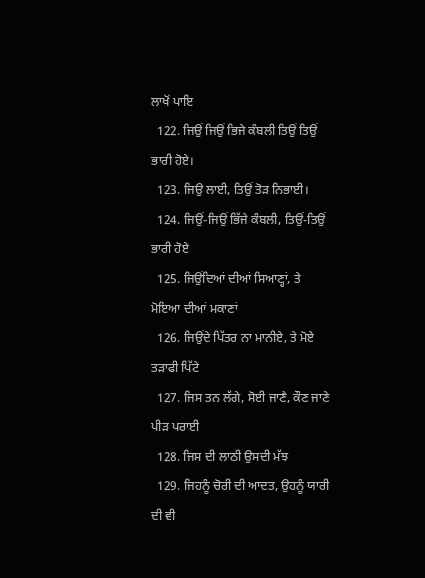ਲਾਖੋਂ ਪਾਇ
  122. ਜਿਉਂ ਜਿਉਂ ਭਿਜੇ ਕੰਬਲੀ ਤਿਉਂ ਤਿਉਂ ਭਾਰੀ ਹੋਏ।
  123. ਜਿਉ ਲਾਈ, ਤਿਉਂ ਤੋੜ ਨਿਭਾਈ।
  124. ਜਿਉਂ-ਜਿਉਂ ਭਿੱਜੇ ਕੰਬਲੀ, ਤਿਉਂ-ਤਿਉਂ ਭਾਰੀ ਹੋਏ
  125. ਜਿਉਂਦਿਆਂ ਦੀਆਂ ਸਿਆਣ੍ਹਾਂ, ਤੇ ਮੋਇਆ ਦੀਆਂ ਮਕਾਣਾਂ
  126. ਜਿਉਂਦੇ ਪਿੱਤਰ ਨਾ ਮਾਨੀਏ, ਤੇ ਮੋਏ ਤੜਾਫੀ ਪਿੱਟੇ
  127. ਜਿਸ ਤਨ ਲੱਗੇ, ਸੋਈ ਜਾਣੈ, ਕੌਣ ਜਾਣੇ ਪੀੜ ਪਰਾਈ
  128. ਜਿਸ ਦੀ ਲਾਠੀ ਉਸਦੀ ਮੱਝ
  129. ਜਿਹਨੂੰ ਚੋਰੀ ਦੀ ਆਦਤ, ਉਹਨੂੰ ਯਾਰੀ ਦੀ ਵੀ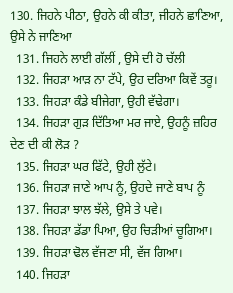130. ਜਿਹਨੇ ਪੀਠਾ, ਉਹਨੇ ਕੀ ਕੀਤਾ, ਜੀਹਨੇ ਛਾਣਿਆ, ਉਸੇ ਨੇ ਜਾਣਿਆ
  131. ਜਿਹਨੇ ਲਾਈ ਗੱਲੀਂ , ਉਸੇ ਦੀ ਹੋ ਚੱਲੀ
  132. ਜਿਹੜਾ ਆੜ ਨਾ ਟੱਪੇ, ਉਹ ਦਰਿਆ ਕਿਵੇਂ ਤਰੂ।
  133. ਜਿਹੜਾ ਕੰਡੇ ਬੀਜੇਗਾ, ਉਹੀ ਵੱਢੇਗਾ।
  134. ਜਿਹੜਾ ਗੁੜ ਦਿੱਤਿਆ ਮਰ ਜਾਏ, ਉਹਨੂੰ ਜ਼ਹਿਰ ਦੇਣ ਦੀ ਕੀ ਲੋੜ ?
  135. ਜਿਹੜਾ ਘਰ ਫਿੱਟੇ, ਉਹੀ ਲੁੱਟੇ।
  136. ਜਿਹੜਾ ਜਾਣੇ ਆਪ ਨੂੰ, ਉਹਦੇ ਜਾਣੇ ਬਾਪ ਨੂੰ
  137. ਜਿਹੜਾ ਝਾਲ ਝੱਲੇ, ਉਸੇ ਤੇ ਪਵੇ।
  138. ਜਿਹੜਾ ਡੱਡਾ ਪਿਆ, ਉਹ ਚਿੜੀਆਂ ਚੂਗਿਆ।
  139. ਜਿਹੜਾ ਢੋਲ ਵੱਜਣਾ ਸੀ, ਵੱਜ ਗਿਆ।
  140. ਜਿਹੜਾ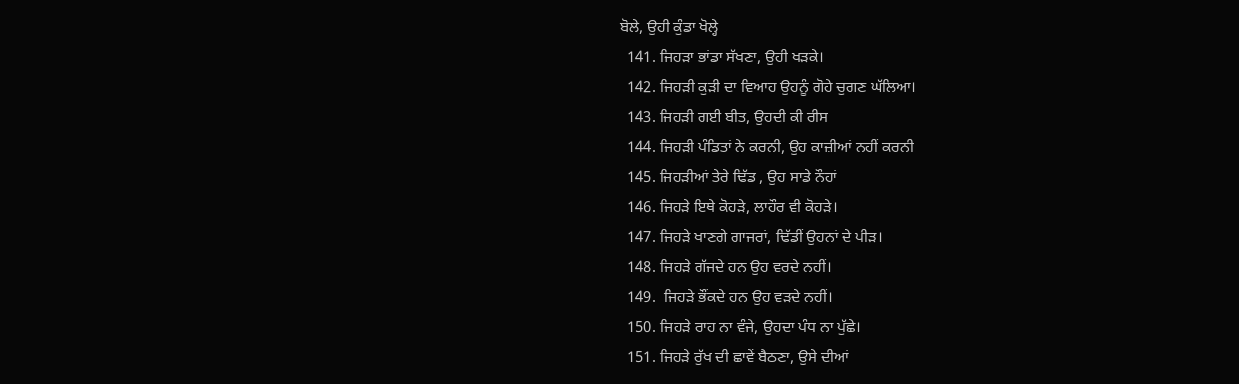ਬੋਲੇ, ਉਹੀ ਕੁੰਡਾ ਖੋਲ੍ਹੇ
  141. ਜਿਹੜਾ ਭਾਂਡਾ ਸੱਖਣਾ, ਉਹੀ ਖੜਕੇ।
  142. ਜਿਹੜੀ ਕੁੜੀ ਦਾ ਵਿਆਹ ਉਹਨੂੰ ਗੋਹੇ ਚੁਗਣ ਘੱਲਿਆ।
  143. ਜਿਹੜੀ ਗਈ ਬੀਤ, ਉਹਦੀ ਕੀ ਰੀਸ
  144. ਜਿਹੜੀ ਪੰਡਿਤਾਂ ਨੇ ਕਰਨੀ, ਉਹ ਕਾਜ਼ੀਆਂ ਨਹੀਂ ਕਰਨੀ
  145. ਜਿਹੜੀਆਂ ਤੇਰੇ ਢਿੱਡ , ਉਹ ਸਾਡੇ ਨੌਹਾਂ
  146. ਜਿਹੜੇ ਇਥੇ ਕੋਹੜੇ, ਲਾਹੌਰ ਵੀ ਕੋਹੜੇ।
  147. ਜਿਹੜੇ ਖਾਣਗੇ ਗਾਜਰਾਂ, ਢਿੱਡੀਂ ਉਹਨਾਂ ਦੇ ਪੀੜ।
  148. ਜਿਹੜੇ ਗੱਜਦੇ ਹਨ ਉਹ ਵਰਦੇ ਨਹੀਂ।
  149.  ਜਿਹੜੇ ਭੌਂਕਦੇ ਹਨ ਉਹ ਵੜਦੇ ਨਹੀਂ।
  150. ਜਿਹੜੇ ਰਾਹ ਨਾ ਵੰਜੇ, ਉਹਦਾ ਪੰਧ ਨਾ ਪੁੱਛੇ।
  151. ਜਿਹੜੇ ਰੁੱਖ ਦੀ ਛਾਵੇਂ ਬੈਠਣਾ, ਉਸੇ ਦੀਆਂ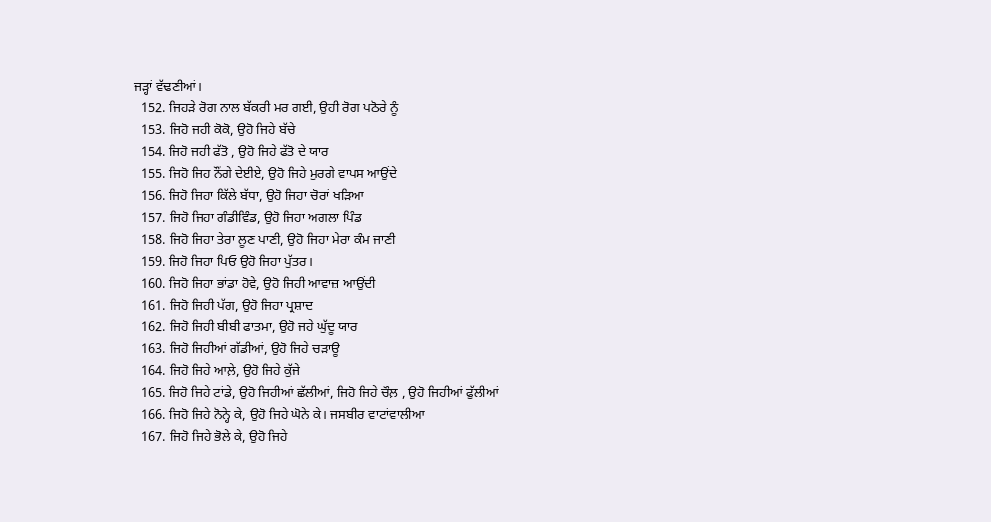ਜੜ੍ਹਾਂ ਵੱਢਣੀਆਂ।
  152. ਜਿਹੜੇ ਰੋਗ ਨਾਲ ਬੱਕਰੀ ਮਰ ਗਈ, ਉਹੀ ਰੋਗ ਪਠੋਰੇ ਨੂੰ
  153. ਜਿਹੋ ਜਹੀ ਕੋਕੋ, ਉਹੋ ਜਿਹੇ ਬੱਚੇ
  154. ਜਿਹੋ ਜਹੀ ਫੱਤੋ , ਉਹੋ ਜਿਹੇ ਫੱਤੋ ਦੇ ਯਾਰ
  155. ਜਿਹੋ ਜਿਹ ਨੌਂਗੇ ਦੇਈਏ, ਉਹੋ ਜਿਹੇ ਮੁਰਗੇ ਵਾਪਸ ਆਉਂਦੇ
  156. ਜਿਹੋ ਜਿਹਾ ਕਿੱਲੇ ਬੱਧਾ, ਉਹੋ ਜਿਹਾ ਚੋਰਾਂ ਖੜਿਆ
  157. ਜਿਹੋ ਜਿਹਾ ਗੰਡੀਵਿੰਡ, ਉਹੋ ਜਿਹਾ ਅਗਲਾ ਪਿੰਡ
  158. ਜਿਹੋ ਜਿਹਾ ਤੇਰਾ ਲੂਣ ਪਾਣੀ, ਉਹੋ ਜਿਹਾ ਮੇਰਾ ਕੰਮ ਜਾਣੀ
  159. ਜਿਹੋ ਜਿਹਾ ਪਿਓ ਉਹੋ ਜਿਹਾ ਪੁੱਤਰ।
  160. ਜਿਹੋ ਜਿਹਾ ਭਾਂਡਾ ਹੋਵੇ, ਉਹੋ ਜਿਹੀ ਆਵਾਜ਼ ਆਉਂਦੀ
  161. ਜਿਹੋ ਜਿਹੀ ਪੱਗ, ਉਹੋ ਜਿਹਾ ਪ੍ਰਸ਼ਾਦ
  162. ਜਿਹੋ ਜਿਹੀ ਬੀਬੀ ਫਾਤਮਾ, ਉਹੋ ਜਹੇ ਘੁੱਦੂ ਯਾਰ
  163. ਜਿਹੋ ਜਿਹੀਆਂ ਗੱਡੀਆਂ, ਉਹੋ ਜਿਹੇ ਚੜਾਊ
  164. ਜਿਹੋ ਜਿਹੇ ਆਲ਼ੇ, ਉਹੋ ਜਿਹੇ ਕੁੱਜੇ
  165. ਜਿਹੋ ਜਿਹੇ ਟਾਂਡੇ, ਉਹੋ ਜਿਹੀਆਂ ਛੱਲੀਆਂ, ਜਿਹੋ ਜਿਹੇ ਚੌਲ਼ , ਉਹੋ ਜਿਹੀਆਂ ਫੁੱਲੀਆਂ
  166. ਜਿਹੋ ਜਿਹੇ ਨੋਨ੍ਹੇ ਕੇ, ਉਹੋ ਜਿਹੇ ਘੋਨੇ ਕੇ। ਜਸਬੀਰ ਵਾਟਾਂਵਾਲੀਆ
  167. ਜਿਹੋ ਜਿਹੇ ਭੋਲੇ ਕੇ, ਉਹੋ ਜਿਹੇ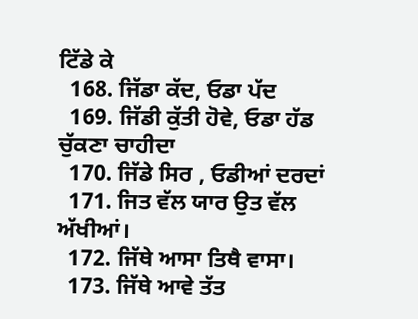ਟਿੱਡੇ ਕੇ
  168. ਜਿੱਡਾ ਕੱਦ, ਓਡਾ ਪੱਦ
  169. ਜਿੱਡੀ ਕੁੱਤੀ ਹੋਵੇ, ਓਡਾ ਹੱਡ ਚੁੱਕਣਾ ਚਾਹੀਦਾ
  170. ਜਿੱਡੇ ਸਿਰ , ਓਡੀਆਂ ਦਰਦਾਂ
  171. ਜਿਤ ਵੱਲ ਯਾਰ ਉਤ ਵੱਲ ਅੱਖੀਆਂ।
  172. ਜਿੱਥੇ ਆਸਾ ਤਿਥੈ ਵਾਸਾ।
  173. ਜਿੱਥੇ ਆਵੇ ਤੱਤ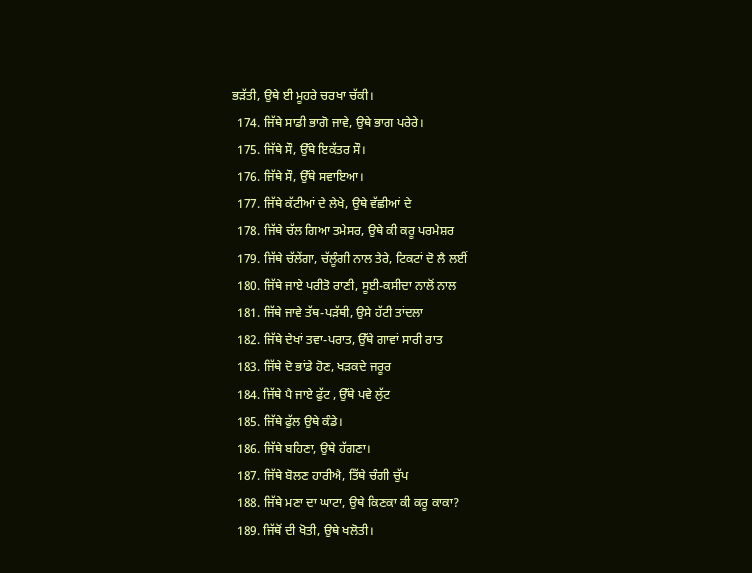ਭੜੱਤੀ, ਉਥੇ ਈ ਮੂਹਰੇ ਚਰਖਾ ਚੱਕੀ।
  174. ਜਿੱਥੇ ਸਾਡੀ ਭਾਗੋ ਜਾਵੇ, ਉਥੇ ਭਾਗ ਪਰੇਰੇ।
  175. ਜਿੱਥੇ ਸੌ, ਉੱਥੇ ਇਕੱਤਰ ਸੌ।
  176. ਜਿੱਥੇ ਸੌ, ਉੱਥੇ ਸਵਾਇਆ।
  177. ਜਿੱਥੇ ਕੱਟੀਆਂ ਦੇ ਲੇਖੇ, ਉਥੇ ਵੱਛੀਆਂ ਦੇ
  178. ਜਿੱਥੇ ਚੱਲ ਗਿਆ ਤਮੇਸਰ, ਉਥੇ ਕੀ ਕਰੂ ਪਰਮੇਸ਼ਰ
  179. ਜਿੱਥੇ ਚੱਲੇਂਗਾ, ਚੱਲੂੰਗੀ ਨਾਲ ਤੇਰੇ, ਟਿਕਟਾਂ ਦੋ ਲੈ ਲਈਂ
  180. ਜਿੱਥੇ ਜਾਏ ਪਰੀਤੋ ਰਾਣੀ, ਸੂਈ-ਕਸੀਦਾ ਨਾਲੋਂ ਨਾਲ
  181. ਜਿੱਥੇ ਜਾਵੇ ਤੱਥ-ਪੜੱਥੀ, ਉਸੇ ਹੱਟੀ ਤਾਂਦਲਾ
  182. ਜਿੱਥੇ ਦੇਖਾਂ ਤਵਾ-ਪਰਾਤ, ਉੱਥੇ ਗਾਵਾਂ ਸਾਰੀ ਰਾਤ
  183. ਜਿੱਥੇ ਦੋ ਭਾਂਡੇ ਹੋਣ, ਖੜਕਦੇ ਜਰੂਰ
  184. ਜਿੱਥੇ ਪੈ ਜਾਏ ਫੁੱਟ , ਉੱਥੇ ਪਵੇ ਲੁੱਟ
  185. ਜਿੱਥੇ ਫੁੱਲ ਉਥੇ ਕੰਡੇ।
  186. ਜਿੱਥੇ ਬਹਿਣਾ, ਉਥੇ ਹੱਗਣਾ।
  187. ਜਿੱਥੇ ਬੋਲਣ ਹਾਰੀਐ, ਤਿੱਥੇ ਚੰਗੀ ਚੁੱਪ
  188. ਜਿੱਥੇ ਮਣਾ ਦਾ ਘਾਟਾ, ਉਥੇ ਕਿਣਕਾ ਕੀ ਕਰੂ ਕਾਕਾ?
  189. ਜਿੱਥੋਂ ਦੀ ਖੋਤੀ, ਉਥੇ ਖਲੋਤੀ।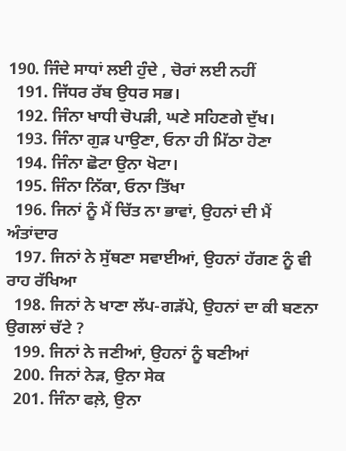190. ਜਿੰਦੇ ਸਾਧਾਂ ਲਈ ਹੁੰਦੇ , ਚੋਰਾਂ ਲਈ ਨਹੀਂ
  191. ਜਿੱਧਰ ਰੱਬ ਉਧਰ ਸਭ।
  192. ਜਿੰਨਾ ਖਾਧੀ ਚੋਪੜੀ, ਘਣੇ ਸਹਿਣਗੇ ਦੁੱਖ।
  193. ਜਿੰਨਾ ਗੁੜ ਪਾਉਣਾ, ਓਨਾ ਹੀ ਮਿੱਠਾ ਹੋਣਾ
  194. ਜਿੰਨਾ ਛੋਟਾ ਉਨਾ ਖੋਟਾ।
  195. ਜਿੰਨਾ ਨਿੱਕਾ, ਓਨਾ ਤਿੱਖਾ
  196. ਜਿਨਾਂ ਨੂੰ ਮੈਂ ਚਿੱਤ ਨਾ ਭਾਵਾਂ, ਉਹਨਾਂ ਦੀ ਮੈਂ ਅੰਤਾਂਦਾਰ
  197. ਜਿਨਾਂ ਨੇ ਸੁੱਥਣਾ ਸਵਾਈਆਂ, ਉਹਨਾਂ ਹੱਗਣ ਨੂੰ ਵੀ ਰਾਹ ਰੱਖਿਆ
  198. ਜਿਨਾਂ ਨੇ ਖਾਣਾ ਲੱਪ-ਗੜੱਪੇ, ਉਹਨਾਂ ਦਾ ਕੀ ਬਣਨਾ ਉਗਲਾਂ ਚੱਟੇ ?
  199. ਜਿਨਾਂ ਨੇ ਜਣੀਆਂ, ਉਹਨਾਂ ਨੂੰ ਬਣੀਆਂ
  200. ਜਿਨਾਂ ਨੇੜ, ਉਨਾ ਸੇਕ
  201. ਜਿੰਨਾ ਫਲ਼ੇ, ਉਨਾ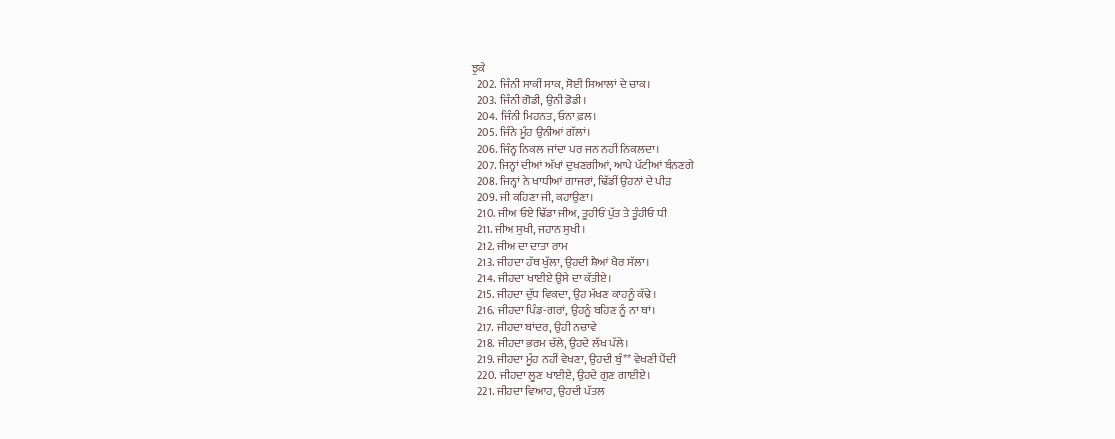ਝੁਕੇ
  202. ਜਿੰਨੀ ਸਾਕੀਂ ਸਾਕ, ਸੋਈ ਸਿਆਲਾਂ ਦੇ ਚਾਕ।
  203. ਜਿੰਨੀ ਗੋਡੀ, ਉਨੀ ਡੋਡੀ।
  204. ਜਿੰਨੀ ਮਿਹਨਤ, ਓਨਾ ਫ਼ਲ।
  205. ਜਿੰਨੇ ਮੂੰਹ ਉਨੀਆਂ ਗੱਲਾਂ।
  206. ਜਿੰਨ੍ਹ ਨਿਕਲ ਜਾਂਦਾ ਪਰ ਜਨ ਨਹੀਂ ਨਿਕਲਦਾ।
  207. ਜਿਨ੍ਹਾਂ ਦੀਆਂ ਅੱਖਾਂ ਦੁਖਣਗੀਆਂ, ਆਪੇ ਪੱਟੀਆਂ ਬੰਨਣਗੇ
  208. ਜਿਨ੍ਹਾਂ ਨੇ ਖਾਧੀਆਂ ਗਾਜਰਾਂ, ਢਿੱਡੀਂ ਉਹਨਾਂ ਦੇ ਪੀੜ
  209. ਜੀ ਕਹਿਣਾ ਜੀ, ਕਹਾਉਣਾ।
  210. ਜੀਅ ਓਏ ਢਿੱਡਾ ਜੀਅ, ਤੂਹੀਓਂ ਪੁੱਤ ਤੇ ਤੂੰਹੀਓ ਧੀ
  211. ਜੀਅ ਸੁਖੀ, ਜਹਾਨ ਸੁਖੀ।
  212. ਜੀਅ ਦਾ ਦਾਤਾ ਰਾਮ
  213. ਜੀਹਦਾ ਹੱਥ ਖੁੱਲਾ, ਉਹਦੀ ਸ਼ੈਆਂ ਖੈਰ ਸੱਲਾ।
  214. ਜੀਹਦਾ ਖਾਈਏ ਉਸੇ ਦਾ ਕੱਤੀਏ।
  215. ਜੀਹਦਾ ਦੁੱਧ ਵਿਕਦਾ, ਉਹ ਮੱਖਣ ਕਾਹਨੂੰ ਕੱਢੇ।
  216. ਜੀਹਦਾ ਪਿੰਡ-ਗਰਾਂ, ਉਹਨੂੰ ਬਹਿਣ ਨੂੰ ਨਾ ਥਾਂ।
  217. ਜੀਹਦਾ ਬਾਂਦਰ, ਉਹੀ ਨਚਾਵੇ
  218. ਜੀਹਦਾ ਭਰਮ ਚੱਲੇ, ਉਹਦੇ ਲੱਖ ਪੱਲੇ।
  219. ਜੀਹਦਾ ਮੂੰਹ ਨਹੀਂ ਵੇਖਣਾ, ਉਹਦੀ ਬੁੰ** ਵੇਖਣੀ ਪੈਂਦੀ
  220. ਜੀਹਦਾ ਲੂਣ ਖਾਈਏ, ਉਹਦੇ ਗੁਣ ਗਾਈਏ।
  221. ਜੀਹਦਾ ਵਿਆਹ, ਉਹਦੀ ਪੱਤਲ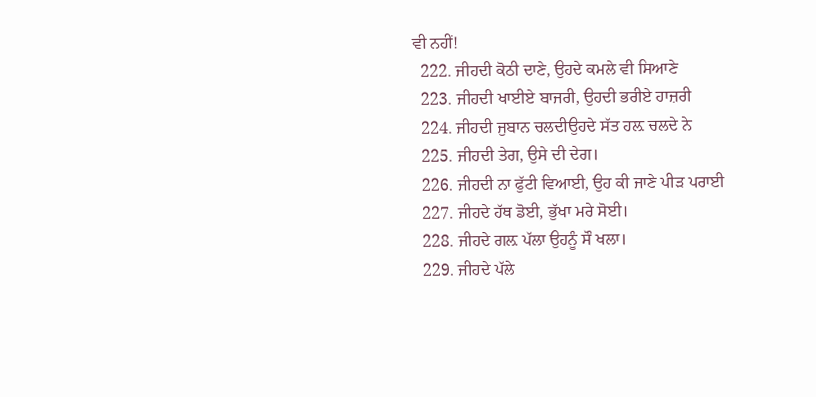ਵੀ ਨਹੀਂ!
  222. ਜੀਹਦੀ ਕੋਠੀ ਦਾਣੇ, ਉਹਦੇ ਕਮਲੇ ਵੀ ਸਿਆਣੇ
  223. ਜੀਹਦੀ ਖਾਈਏ ਬਾਜਰੀ, ਉਹਦੀ ਭਰੀਏ ਹਾਜ਼ਰੀ
  224. ਜੀਹਦੀ ਜੁਬਾਨ ਚਲਦੀਉਹਦੇ ਸੱਤ ਹਲ਼ ਚਲਦੇ ਨੇ
  225. ਜੀਹਦੀ ਤੇਗ, ਉਸੇ ਦੀ ਦੇਗ।
  226. ਜੀਹਦੀ ਨਾ ਫੁੱਟੀ ਵਿਆਈ, ਉਹ ਕੀ ਜਾਣੇ ਪੀੜ ਪਰਾਈ
  227. ਜੀਹਦੇ ਹੱਥ ਡੋਈ, ਭੁੱਖਾ ਮਰੇ ਸੋਈ।
  228. ਜੀਹਦੇ ਗਲ਼ ਪੱਲਾ ਉਹਨੂੰ ਸੌ ਖਲਾ।
  229. ਜੀਹਦੇ ਪੱਲੇ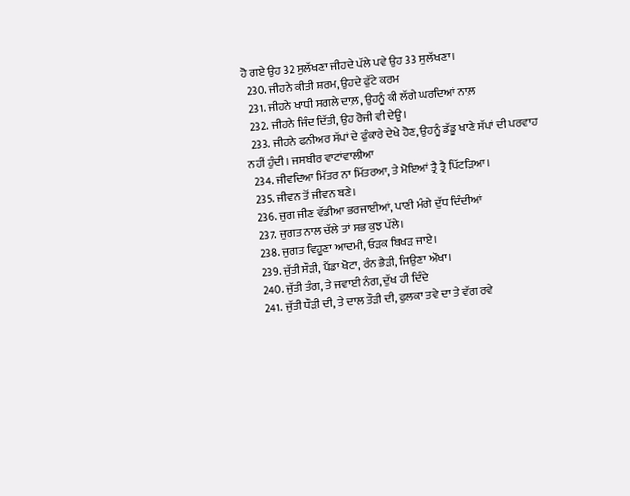ਹੋ ਗਏ ਉਹ 32 ਸੁਲੱਖਣਾ ਜੀਹਦੇ ਪੱਲੇ ਪਵੇ ਉਹ 33 ਸੁਲੱਖਣਾ।
  230. ਜੀਹਨੇ ਕੀਤੀ ਸ਼ਰਮ, ਉਹਦੇ ਫੁੱਟੇ ਕਰਮ
  231. ਜੀਹਨੇ ਖਾਧੀ ਸਗਲੇ ਦਾਲ਼, ਉਹਨੂੰ ਕੀ ਲੱਗੇ ਘਰਦਿਆਂ ਨਾਲ਼
  232. ਜੀਹਨੇ ਜਿੰਦ ਦਿੱਤੀ, ਉਹ ਰੋਜੀ ਵੀ ਦੇਊ।
  233. ਜੀਹਨੇ ਫਨੀਅਰ ਸੱਪਾਂ ਦੇ ਫੁੰਕਾਰੇ ਦੇਖੇ ਹੋਣ, ਉਹਨੂੰ ਡੱਡੂ ਖਾਣੇ ਸੱਪਾਂ ਦੀ ਪਰਵਾਹ ਨਹੀਂ ਹੁੰਦੀ। ਜਸਬੀਰ ਵਾਟਾਂਵਾਲੀਆ
  234. ਜੀਵਦਿਆ ਮਿੱਤਰ ਨਾ ਮਿੱਤਰਆ, ਤੇ ਮੋਇਆਂ ਤ੍ਰੈ ਤ੍ਰੈ ਪਿੱਟੜਿਆ।
  235. ਜੀਵਨ ਤੋਂ ਜੀਵਨ ਬਣੇ।
  236. ਜੁਗ ਜੀਣ ਵੱਡੀਆ ਭਰਜਾਈਆਂ, ਪਾਣੀ ਮੰਗੇ ਦੁੱਧ ਦਿੰਦੀਆਂ
  237. ਜੁਗਤ ਨਾਲ ਚੱਲੇ ਤਾਂ ਸਭ ਕੁਝ ਪੱਲੇ।
  238. ਜੁਗਤ ਵਿਹੂਣਾ ਆਦਮੀ, ਓੜਕ ਬਿਖੜ ਜਾਏ।
  239. ਜੁੱਤੀ ਸੌੜੀ, ਪੈਂਡਾ ਖੋਟਾ, ਰੰਨ ਭੈੜੀ, ਜਿਉਣਾ ਔਖਾ।
  240. ਜੁੱਤੀ ਤੰਗ, ਤੇ ਜਵਾਈ ਨੰਗ, ਦੁੱਖ ਹੀ ਦਿੰਦੇ
  241. ਜੁੱਤੀ ਧੌੜੀ ਦੀ, ਤੇ ਦਾਲ ਤੌੜੀ ਦੀ, ਫੁਲਕਾ ਤਵੇ ਦਾ ਤੇ ਵੱਗ ਰਵੇ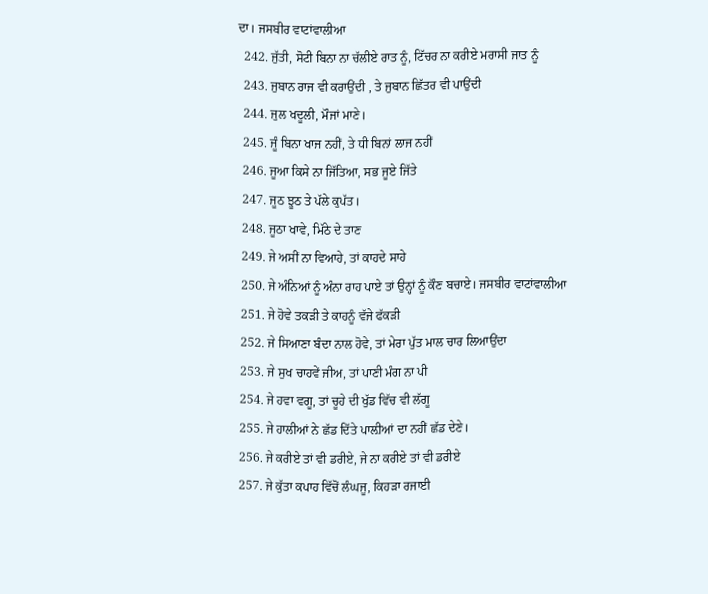ਦਾ। ਜਸਬੀਰ ਵਾਟਾਂਵਾਲੀਆ
  242. ਜੁੱਤੀ, ਸੋਟੀ ਬਿਨਾ ਨਾ ਚੱਲੀਏ ਰਾਤ ਨੂੰ, ਟਿੱਚਰ ਨਾ ਕਰੀਏ ਮਰਾਸੀ ਜਾਤ ਨੂੰ
  243. ਜੁਬਾਨ ਰਾਜ ਵੀ ਕਰਾਉਂਦੀ , ਤੇ ਜੁਬਾਨ ਛਿੱਤਰ ਵੀ ਪਾਉਂਦੀ
  244. ਜੁਲ ਖਦੂਲੀ, ਮੌਜਾਂ ਮਾਣੇ।
  245. ਜੂੰ ਬਿਨਾ ਖਾਜ ਨਹੀਂ, ਤੇ ਧੀ ਬਿਨਾਂ ਲਾਜ ਨਹੀਂ
  246. ਜੂਆ ਕਿਸੇ ਨਾ ਜਿੱਤਿਆ, ਸਭ ਜੂਏ ਜਿੱਤੇ
  247. ਜੂਠ ਝੂਠ ਤੇ ਪੱਲੇ ਕੁਪੱਤ।
  248. ਜੂਠਾ ਖਾਵੇ, ਮਿੱਠੇ ਦੇ ਤਾਣ
  249. ਜੇ ਅਸੀਂ ਨਾ ਵਿਆਹੇ, ਤਾਂ ਕਾਹਦੇ ਸਾਹੇ
  250. ਜੇ ਅੰਨਿਆਂ ਨੂੰ ਅੰਨਾ ਰਾਹ ਪਾਏ ਤਾਂ ਉਨ੍ਹਾਂ ਨੂੰ ਕੌਣ ਬਚਾਏ। ਜਸਬੀਰ ਵਾਟਾਂਵਾਲੀਆ
  251. ਜੇ ਹੋਵੇ ਤਕੜੀ ਤੇ ਕਾਹਨੂੰ ਵੱਜੇ ਫੱਕੜੀ
  252. ਜੇ ਸਿਆਣਾ ਬੰਦਾ ਨਾਲ ਹੋਵੇ, ਤਾਂ ਮੇਰਾ ਪੁੱਤ ਮਾਲ ਚਾਰ ਲਿਆਉਂਦਾ
  253. ਜੇ ਸੁਖ ਚਾਹਵੇਂ ਜੀਅ, ਤਾਂ ਪਾਣੀ ਮੰਗ ਨਾ ਪੀ
  254. ਜੇ ਹਵਾ ਵਗੂ, ਤਾਂ ਚੂਹੇ ਦੀ ਖੁੱਡ ਵਿੱਚ ਵੀ ਲੱਗੂ
  255. ਜੇ ਹਾਲੀਆਂ ਨੇ ਛੱਡ ਦਿੱਤੇ ਪਾਲ਼ੀਆਂ ਦਾ ਨਹੀਂ ਛੱਡ ਦੇਣੇ।
  256. ਜੇ ਕਰੀਏ ਤਾਂ ਵੀ ਡਰੀਏ, ਜੇ ਨਾ ਕਰੀਏ ਤਾਂ ਵੀ ਡਰੀਏ
  257. ਜੇ ਕੁੱਤਾ ਕਪਾਹ ਵਿੱਚੋਂ ਲੰਘਜੂ, ਕਿਹੜਾ ਰਜਾਈ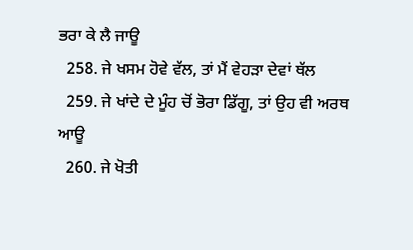ਭਰਾ ਕੇ ਲੈ ਜਾਊ
  258. ਜੇ ਖਸਮ ਹੋਵੇ ਵੱਲ, ਤਾਂ ਮੈਂ ਵੇਹੜਾ ਦੇਵਾਂ ਥੱਲ
  259. ਜੇ ਖਾਂਦੇ ਦੇ ਮੂੰਹ ਚੋਂ ਭੋਰਾ ਡਿੱਗੂ, ਤਾਂ ਉਹ ਵੀ ਅਰਥ ਆਊ
  260. ਜੇ ਖੋਤੀ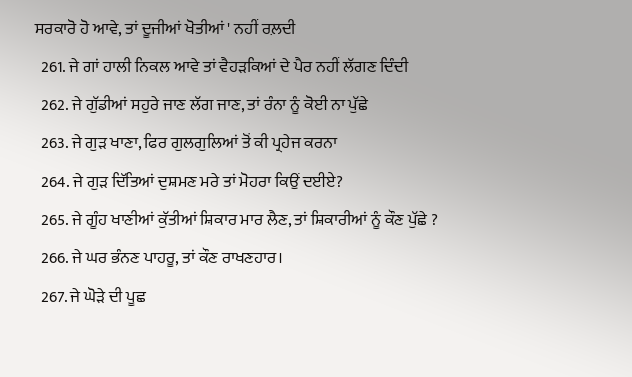ਸਰਕਾਰੋ ਹੋ ਆਵੇ, ਤਾਂ ਦੂਜੀਆਂ ਖੋਤੀਆਂ ' ਨਹੀਂ ਰਲ਼ਦੀ
  261. ਜੇ ਗਾਂ ਹਾਲੀ ਨਿਕਲ ਆਵੇ ਤਾਂ ਵੈਹੜਕਿਆਂ ਦੇ ਪੈਰ ਨਹੀਂ ਲੱਗਣ ਦਿੰਦੀ
  262. ਜੇ ਗੁੱਡੀਆਂ ਸਹੁਰੇ ਜਾਣ ਲੱਗ ਜਾਣ, ਤਾਂ ਰੰਨਾ ਨੂੰ ਕੋਈ ਨਾ ਪੁੱਛੇ
  263. ਜੇ ਗੁੜ ਖਾਣਾ, ਫਿਰ ਗੁਲਗੁਲਿਆਂ ਤੋਂ ਕੀ ਪ੍ਰਹੇਜ ਕਰਨਾ
  264. ਜੇ ਗੁੜ ਦਿੱਤਿਆਂ ਦੁਸ਼ਮਣ ਮਰੇ ਤਾਂ ਮੋਹਰਾ ਕਿਉਂ ਦਈਏ?
  265. ਜੇ ਗੂੰਹ ਖਾਣੀਆਂ ਕੁੱਤੀਆਂ ਸ਼ਿਕਾਰ ਮਾਰ ਲੈਣ, ਤਾਂ ਸ਼ਿਕਾਰੀਆਂ ਨੂੰ ਕੌਣ ਪੁੱਛੇ ?
  266. ਜੇ ਘਰ ਭੰਨਣ ਪਾਹਰੂ, ਤਾਂ ਕੌਣ ਰਾਖਣਹਾਰ।
  267. ਜੇ ਘੋੜੇ ਦੀ ਪੂਛ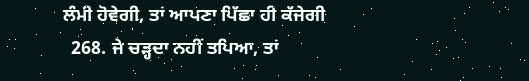ਲੰਮੀ ਹੋਵੇਗੀ, ਤਾਂ ਆਪਣਾ ਪਿੱਛਾ ਹੀ ਕੱਜੇਗੀ
  268. ਜੇ ਚੜ੍ਹਦਾ ਨਹੀਂ ਤਪਿਆ, ਤਾਂ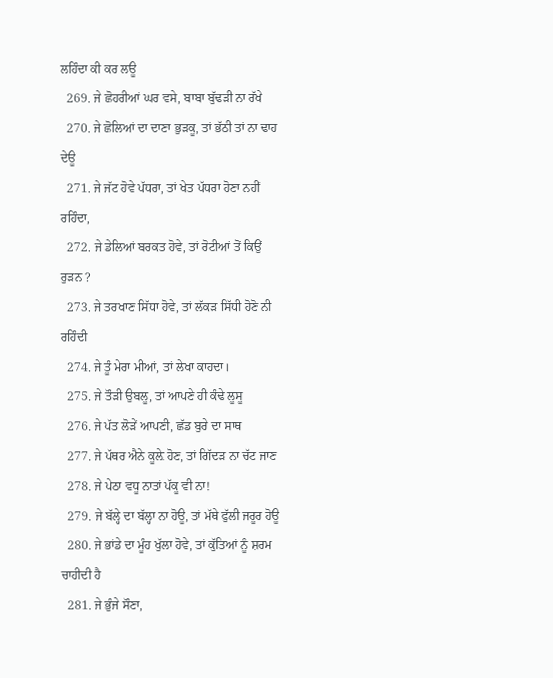ਲਹਿੰਦਾ ਕੀ ਕਰ ਲਊ
  269. ਜੇ ਛੋਹਰੀਆਂ ਘਰ ਵਸੇ, ਬਾਬਾ ਬੁੱਢੜੀ ਨਾ ਰੱਖੇ
  270. ਜੇ ਛੋਲਿਆਂ ਦਾ ਦਾਣਾ ਭੁੜਕੂ, ਤਾਂ ਭੱਠੀ ਤਾਂ ਨਾ ਢਾਹ ਦੇਊ
  271. ਜੇ ਜੱਟ ਹੋਵੇ ਪੱਧਰਾ, ਤਾਂ ਖੇਤ ਪੱਧਰਾ ਹੋਣਾ ਨਹੀਂ ਰਹਿੰਦਾ,
  272. ਜੇ ਡੇਲਿਆਂ ਬਰਕਤ ਹੋਵੇ, ਤਾਂ ਰੋਟੀਆਂ ਤੋਂ ਕਿਉਂ ਰੁੜਨ ?
  273. ਜੇ ਤਰਖਾਣ ਸਿੱਧਾ ਹੋਵੇ, ਤਾਂ ਲੱਕੜ ਸਿੱਧੀ ਹੋਣੋ ਨੀ ਰਹਿੰਦੀ
  274. ਜੇ ਤੂੰ ਮੇਰਾ ਮੀਆਂ, ਤਾਂ ਲੇਖਾ ਕਾਹਦਾ।
  275. ਜੇ ਤੌੜੀ ਉਬਲੂ, ਤਾਂ ਆਪਣੇ ਹੀ ਕੰਢੇ ਲੂਸੂ
  276. ਜੇ ਪੱਤ ਲੋੜੇਂ ਆਪਣੀ, ਛੱਡ ਬੁਰੇ ਦਾ ਸਾਥ
  277. ਜੇ ਪੱਥਰ ਐਨੇ ਕੂਲ਼ੇ ਹੋਣ, ਤਾਂ ਗਿੱਦੜ ਨਾ ਚੱਟ ਜਾਣ
  278. ਜੇ ਪੇਠਾ ਵਧੂ ਨਾਤਾਂ ਪੱਕੂ ਵੀ ਨਾ!
  279. ਜੇ ਬੱਲ੍ਹੇ ਦਾ ਬੱਲ੍ਹਾ ਨਾ ਹੋਊ, ਤਾਂ ਮੱਥੇ ਫੁੱਲੀ ਜਰੂਰ ਹੋਊ
  280. ਜੇ ਭਾਂਡੇ ਦਾ ਮੂੰਹ ਖੁੱਲਾ ਹੋਵੇ, ਤਾਂ ਕੁੱਤਿਆਂ ਨੂੰ ਸ਼ਰਮ ਚਾਹੀਦੀ ਹੈ
  281. ਜੇ ਭੁੰਜੇ ਸੌਣਾ,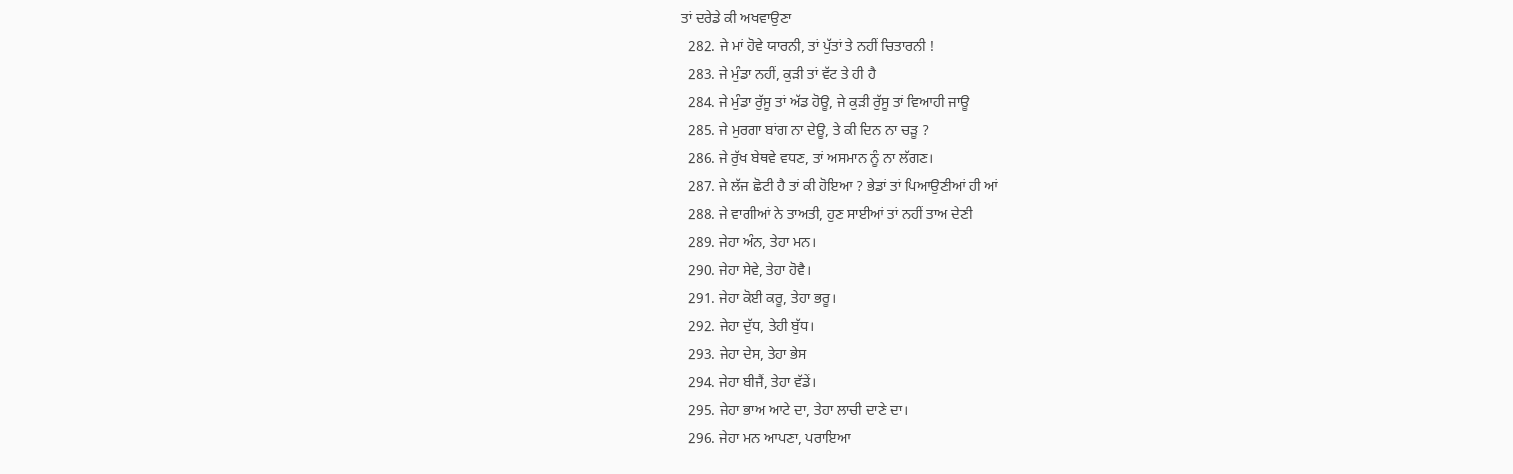ਤਾਂ ਦਰੇਡੇ ਕੀ ਅਖਵਾਉਣਾ
  282. ਜੇ ਮਾਂ ਹੋਵੇ ਯਾਰਨੀ, ਤਾਂ ਪੁੱਤਾਂ ਤੇ ਨਹੀਂ ਚਿਤਾਰਨੀ !
  283. ਜੇ ਮੁੰਡਾ ਨਹੀਂ, ਕੁੜੀ ਤਾਂ ਵੱਟ ਤੇ ਹੀ ਹੈ
  284. ਜੇ ਮੁੰਡਾ ਰੁੱਸੂ ਤਾਂ ਅੱਡ ਹੋਊ, ਜੇ ਕੁੜੀ ਰੁੱਸੂ ਤਾਂ ਵਿਆਹੀ ਜਾਊ
  285. ਜੇ ਮੁਰਗਾ ਬਾਂਗ ਨਾ ਦੇਊ, ਤੇ ਕੀ ਦਿਨ ਨਾ ਚੜੂ ?
  286. ਜੇ ਰੁੱਖ ਬੇਥਵੇ ਵਧਣ, ਤਾਂ ਅਸਮਾਨ ਨੂੰ ਨਾ ਲੱਗਣ।
  287. ਜੇ ਲੱਜ ਛੋਟੀ ਹੈ ਤਾਂ ਕੀ ਹੋਇਆ ? ਭੇਡਾਂ ਤਾਂ ਪਿਆਉਣੀਆਂ ਹੀ ਆਂ
  288. ਜੇ ਵਾਗੀਆਂ ਨੇ ਤਾਅਤੀ, ਹੁਣ ਸਾਈਆਂ ਤਾਂ ਨਹੀਂ ਤਾਅ ਦੇਣੀ
  289. ਜੇਹਾ ਅੰਨ, ਤੇਹਾ ਮਨ।
  290. ਜੇਹਾ ਸੇਵੇ, ਤੇਹਾ ਹੋਵੈ।
  291. ਜੇਹਾ ਕੋਈ ਕਰੂ, ਤੇਹਾ ਭਰੂ।
  292. ਜੇਹਾ ਦੁੱਧ, ਤੇਹੀ ਬੁੱਧ।
  293. ਜੇਹਾ ਦੇਸ, ਤੇਹਾ ਭੇਸ
  294. ਜੇਹਾ ਬੀਜੈਂ, ਤੇਹਾ ਵੱਡੇਂ।
  295. ਜੇਹਾ ਭਾਅ ਆਟੇ ਦਾ, ਤੇਹਾ ਲਾਚੀ ਦਾਣੇ ਦਾ।
  296. ਜੇਹਾ ਮਨ ਆਪਣਾ, ਪਰਾਇਆ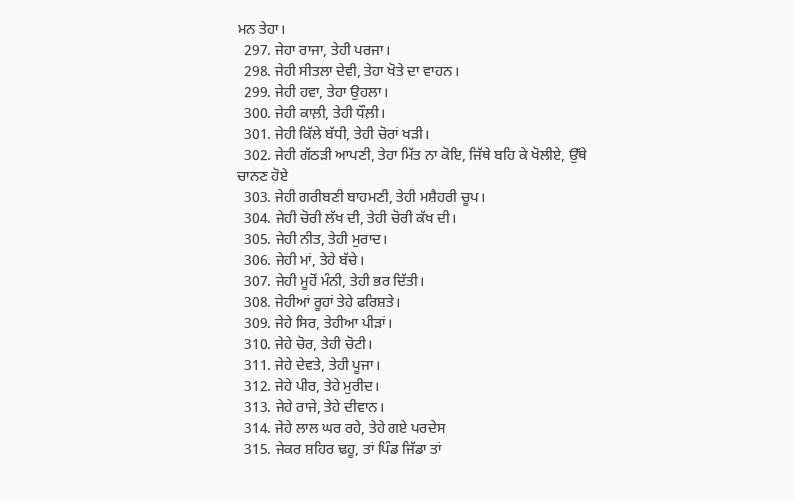ਮਨ ਤੇਹਾ।
  297. ਜੇਹਾ ਰਾਜਾ, ਤੇਹੀ ਪਰਜਾ।
  298. ਜੇਹੀ ਸੀਤਲਾ ਦੇਵੀ, ਤੇਹਾ ਖੋਤੇ ਦਾ ਵਾਹਨ।
  299. ਜੇਹੀ ਹਵਾ, ਤੇਹਾ ਉਹਲਾ।
  300. ਜੇਹੀ ਕਾਲ਼ੀ, ਤੇਹੀ ਧੌਲ਼ੀ।
  301. ਜੇਹੀ ਕਿੱਲੇ ਬੱਧੀ, ਤੇਹੀ ਚੋਰਾਂ ਖੜੀ।
  302. ਜੇਹੀ ਗੱਠੜੀ ਆਪਣੀ, ਤੇਹਾ ਮਿੱਤ ਨਾ ਕੋਇ, ਜਿੱਥੇ ਬਹਿ ਕੇ ਖੋਲੀਏ, ਉੱਥੇ ਚਾਨਣ ਹੋਏ
  303. ਜੇਹੀ ਗਰੀਬਣੀ ਬਾਹਮਣੀ, ਤੇਹੀ ਮਸ਼ੈਹਰੀ ਚੂਪ।
  304. ਜੇਹੀ ਚੋਰੀ ਲੱਖ ਦੀ, ਤੇਹੀ ਚੋਰੀ ਕੱਖ ਦੀ।
  305. ਜੇਹੀ ਨੀਤ, ਤੇਹੀ ਮੁਰਾਦ।
  306. ਜੇਹੀ ਮਾਂ, ਤੇਹੇ ਬੱਚੇ।
  307. ਜੇਹੀ ਮੂਹੋਂ ਮੰਨੀ, ਤੇਹੀ ਭਰ ਦਿੱਤੀ।
  308. ਜੇਹੀਆਂ ਰੂਹਾਂ ਤੇਹੇ ਫਰਿਸ਼ਤੇ।
  309. ਜੇਹੇ ਸਿਰ, ਤੇਹੀਆ ਪੀੜਾਂ।
  310. ਜੇਹੇ ਚੋਰ, ਤੇਹੀ ਚੋਟੀ।
  311. ਜੇਹੇ ਦੇਵਤੇ, ਤੇਹੀ ਪੂਜਾ।
  312. ਜੇਹੇ ਪੀਰ, ਤੇਹੇ ਮੁਰੀਦ।
  313. ਜੇਹੇ ਰਾਜੇ, ਤੇਹੇ ਦੀਵਾਨ।
  314. ਜੇਹੇ ਲਾਲ ਘਰ ਰਹੇ, ਤੇਹੇ ਗਏ ਪਰਦੇਸ
  315. ਜੇਕਰ ਸ਼ਹਿਰ ਢਹੂ, ਤਾਂ ਪਿੰਡ ਜਿੱਡਾ ਤਾਂ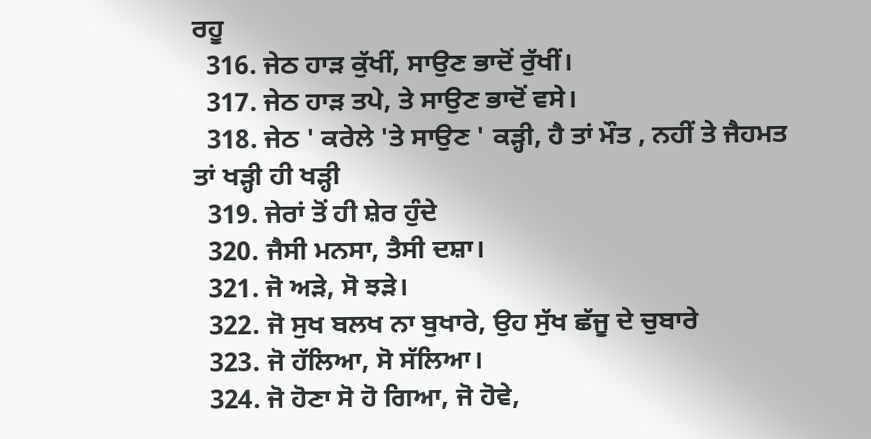ਰਹੂ
  316. ਜੇਠ ਹਾੜ ਕੁੱਖੀਂ, ਸਾਉਣ ਭਾਦੋਂ ਰੁੱਖੀਂ।
  317. ਜੇਠ ਹਾੜ ਤਪੇ, ਤੇ ਸਾਉਣ ਭਾਦੋਂ ਵਸੇ।
  318. ਜੇਠ ' ਕਰੇਲੇ 'ਤੇ ਸਾਉਣ ' ਕੜ੍ਹੀ, ਹੈ ਤਾਂ ਮੌਤ , ਨਹੀਂ ਤੇ ਜੈਹਮਤ ਤਾਂ ਖੜ੍ਹੀ ਹੀ ਖੜ੍ਹੀ
  319. ਜੇਰਾਂ ਤੋਂ ਹੀ ਸ਼ੇਰ ਹੁੰਦੇ
  320. ਜੈਸੀ ਮਨਸਾ, ਤੈਸੀ ਦਸ਼ਾ।
  321. ਜੋ ਅੜੇ, ਸੋ ਝੜੇ।
  322. ਜੋ ਸੁਖ ਬਲਖ ਨਾ ਬੁਖਾਰੇ, ਉਹ ਸੁੱਖ ਛੱਜੂ ਦੇ ਚੁਬਾਰੇ
  323. ਜੋ ਹੱਲਿਆ, ਸੋ ਸੱਲਿਆ।
  324. ਜੋ ਹੋਣਾ ਸੋ ਹੋ ਗਿਆ, ਜੋ ਹੋਵੇ,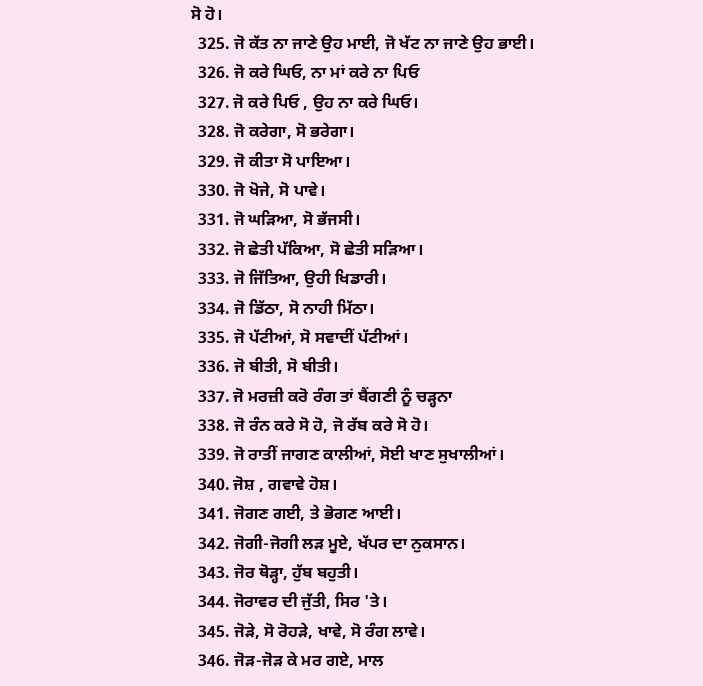ਸੋ ਹੋ।
  325. ਜੋ ਕੱਤ ਨਾ ਜਾਣੇ ਉਹ ਮਾਈ, ਜੋ ਖੱਟ ਨਾ ਜਾਣੇ ਉਹ ਭਾਈ।
  326. ਜੋ ਕਰੇ ਘਿਓ, ਨਾ ਮਾਂ ਕਰੇ ਨਾ ਪਿਓ
  327. ਜੋ ਕਰੇ ਪਿਓ , ਉਹ ਨਾ ਕਰੇ ਘਿਓ।
  328. ਜੋ ਕਰੇਗਾ, ਸੋ ਭਰੇਗਾ।
  329. ਜੋ ਕੀਤਾ ਸੋ ਪਾਇਆ।
  330. ਜੋ ਖੋਜੇ, ਸੋ ਪਾਵੇ।
  331. ਜੋ ਘੜਿਆ, ਸੋ ਭੱਜਸੀ।
  332. ਜੋ ਛੇਤੀ ਪੱਕਿਆ, ਸੋ ਛੇਤੀ ਸੜਿਆ।
  333. ਜੋ ਜਿੱਤਿਆ, ਉਹੀ ਖਿਡਾਰੀ।
  334. ਜੋ ਡਿੱਠਾ, ਸੋ ਨਾਹੀ ਮਿੱਠਾ।
  335. ਜੋ ਪੱਟੀਆਂ, ਸੋ ਸਵਾਦੀਂ ਪੱਟੀਆਂ।
  336. ਜੋ ਬੀਤੀ, ਸੋ ਬੀਤੀ।
  337. ਜੋ ਮਰਜ਼ੀ ਕਰੋ ਰੰਗ ਤਾਂ ਬੈਂਗਣੀ ਨੂੰ ਚੜ੍ਹਨਾ
  338. ਜੋ ਰੰਨ ਕਰੇ ਸੋ ਹੋ, ਜੋ ਰੱਬ ਕਰੇ ਸੋ ਹੋ।
  339. ਜੋ ਰਾਤੀਂ ਜਾਗਣ ਕਾਲੀਆਂ, ਸੋਈ ਖਾਣ ਸੁਖਾਲੀਆਂ।
  340. ਜੋਸ਼ , ਗਵਾਵੇ ਹੋਸ਼।
  341. ਜੋਗਣ ਗਈ, ਤੇ ਭੋਗਣ ਆਈ।
  342. ਜੋਗੀ-ਜੋਗੀ ਲੜ ਮੂਏ, ਖੱਪਰ ਦਾ ਨੁਕਸਾਨ।
  343. ਜੋਰ ਥੋੜ੍ਹਾ, ਹੁੱਬ ਬਹੁਤੀ।
  344. ਜੋਰਾਵਰ ਦੀ ਜੁੱਤੀ, ਸਿਰ 'ਤੇ।
  345. ਜੋੜੇ, ਸੋ ਰੋਹੜੇ, ਖਾਵੇ, ਸੋ ਰੰਗ ਲਾਵੇ।
  346. ਜੋੜ-ਜੋੜ ਕੇ ਮਰ ਗਏ, ਮਾਲ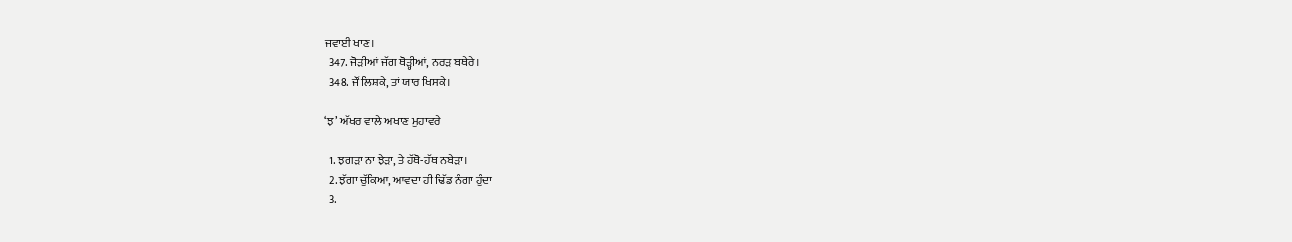ਜਵਾਈ ਖਾਣ।
  347. ਜੋੜੀਆਂ ਜੱਗ ਥੋੜ੍ਹੀਆਂ, ਨਰੜ ਬਥੇਰੇ।
  348. ਜੌਂ ਲਿਸ਼ਕੇ, ਤਾਂ ਯਾਰ ਖਿਸਕੇ।

‘ਝ’ ਅੱਖਰ ਵਾਲੇ ਅਖਾਣ ਮੁਹਾਵਰੇ

  1. ਝਗੜਾ ਨਾ ਝੇੜਾ, ਤੇ ਹੱਥੋ-ਹੱਥ ਨਬੇੜਾ।
  2. ਝੱਗਾ ਚੁੱਕਿਆ, ਆਵਦਾ ਹੀ ਢਿੱਡ ਨੰਗਾ ਹੁੰਦਾ
  3.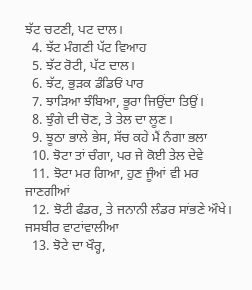ਝੱਟ ਚਟਣੀ, ਪਟ ਦਾਲ।
  4. ਝੱਟ ਮੰਗਣੀ ਪੱਟ ਵਿਆਹ
  5. ਝੱਟ ਰੋਟੀ, ਪੱਟ ਦਾਲ।
  6. ਝੱਟ, ਭੁੜਕ ਡੰਡਿਓਂ ਪਾਰ
  7. ਝਾੜਿਆ ਝੰਬਿਆ, ਭੂਰਾ ਜਿਉਂਦਾ ਤਿਉਂ।
  8. ਝੁੰਗੇ ਦੀ ਚੋਣ, ਤੇ ਤੇਲ ਦਾ ਲੂਣ।
  9. ਝੂਠਾ ਭਾਲੇ ਭੇਸ, ਸੱਚ ਕਹੇ ਮੈਂ ਨੰਗਾ ਭਲਾ
  10. ਝੋਟਾ ਤਾਂ ਚੰਗਾ, ਪਰ ਜੇ ਕੋਈ ਤੇਲ ਦੇਵੇ
  11. ਝੋਟਾ ਮਰ ਗਿਆ, ਹੁਣ ਜੂੰਆਂ ਵੀ ਮਰ ਜਾਣਗੀਆਂ
  12. ਝੋਟੀ ਫੰਡਰ, ਤੇ ਜਨਾਨੀ ਲੰਡਰ ਸਾਂਭਣੇ ਔਖੇ। ਜਸਬੀਰ ਵਾਟਾਂਵਾਲੀਆ
  13. ਝੋਟੇ ਦਾ ਖੌਰ੍ਹ,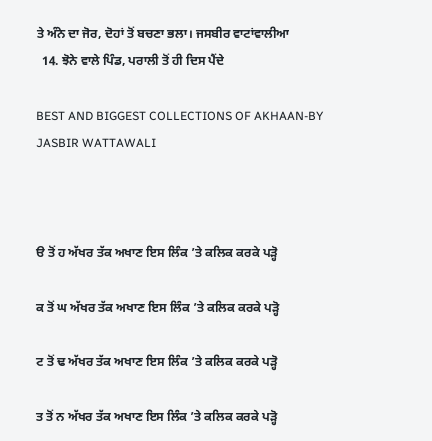ਤੇ ਅੰਨੇ ਦਾ ਜੋਰ, ਦੋਹਾਂ ਤੋਂ ਬਚਣਾ ਭਲਾ। ਜਸਬੀਰ ਵਾਟਾਂਵਾਲੀਆ
  14. ਝੋਨੇ ਵਾਲੇ ਪਿੰਡ, ਪਰਾਲੀ ਤੋਂ ਹੀ ਦਿਸ ਪੈਂਦੇ

BEST AND BIGGEST COLLECTIONS OF AKHAAN-BY JASBIR WATTAWALI



ੳ ਤੋਂ ਹ ਅੱਖਰ ਤੱਕ ਅਖਾਣ ਇਸ ਲਿੰਕ ’ਤੇ ਕਲਿਕ ਕਰਕੇ ਪੜ੍ਹੋ

ਕ ਤੋਂ ਘ ਅੱਖਰ ਤੱਕ ਅਖਾਣ ਇਸ ਲਿੰਕ ’ਤੇ ਕਲਿਕ ਕਰਕੇ ਪੜ੍ਹੋ

ਟ ਤੋਂ ਢ ਅੱਖਰ ਤੱਕ ਅਖਾਣ ਇਸ ਲਿੰਕ ’ਤੇ ਕਲਿਕ ਕਰਕੇ ਪੜ੍ਹੋ

ਤ ਤੋਂ ਨ ਅੱਖਰ ਤੱਕ ਅਖਾਣ ਇਸ ਲਿੰਕ ’ਤੇ ਕਲਿਕ ਕਰਕੇ ਪੜ੍ਹੋ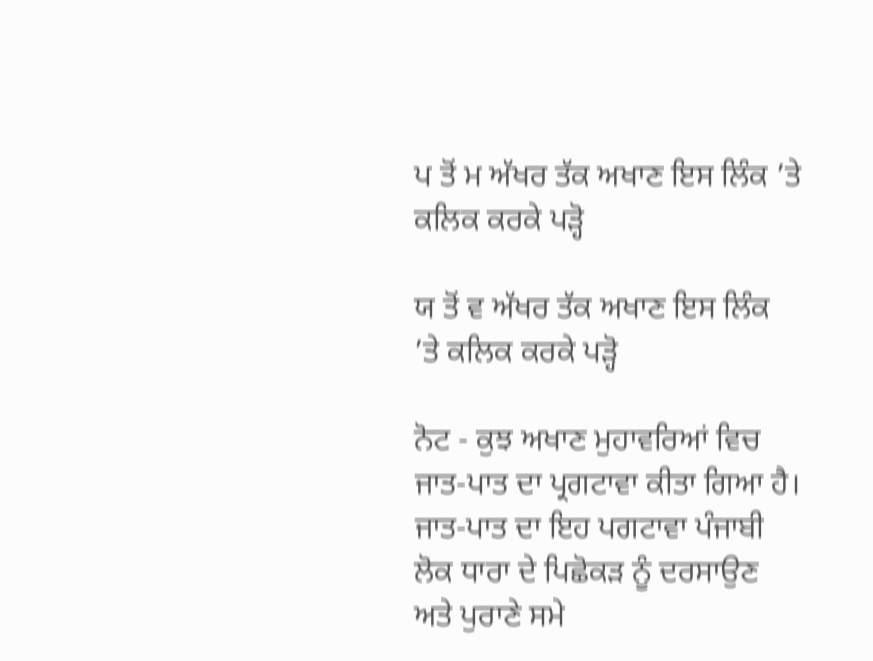ਪ ਤੋਂ ਮ ਅੱਖਰ ਤੱਕ ਅਖਾਣ ਇਸ ਲਿੰਕ ’ਤੇ ਕਲਿਕ ਕਰਕੇ ਪੜ੍ਹੋ

ਯ ਤੋਂ ਵ ਅੱਖਰ ਤੱਕ ਅਖਾਣ ਇਸ ਲਿੰਕ ’ਤੇ ਕਲਿਕ ਕਰਕੇ ਪੜ੍ਹੋ

ਨੋਟ - ਕੁਝ ਅਖਾਣ ਮੁਹਾਵਰਿਆਂ ਵਿਚ ਜਾਤ-ਪਾਤ ਦਾ ਪ੍ਰਗਟਾਵਾ ਕੀਤਾ ਗਿਆ ਹੈ। ਜਾਤ-ਪਾਤ ਦਾ ਇਹ ਪਗਟਾਵਾ ਪੰਜਾਬੀ ਲੋਕ ਧਾਰਾ ਦੇ ਪਿਛੋਕੜ ਨੂੰ ਦਰਸਾਉਣ ਅਤੇ ਪੁਰਾਣੇ ਸਮੇ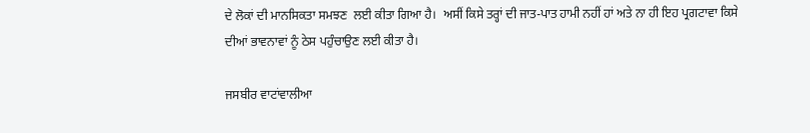ਦੇ ਲੋਕਾਂ ਦੀ ਮਾਨਸਿਕਤਾ ਸਮਝਣ  ਲਈ ਕੀਤਾ ਗਿਆ ਹੈ।  ਅਸੀਂ ਕਿਸੇ ਤਰ੍ਹਾਂ ਦੀ ਜਾਤ-ਪਾਤ ਹਾਮੀ ਨਹੀਂ ਹਾਂ ਅਤੇ ਨਾ ਹੀ ਇਹ ਪ੍ਰਗਟਾਵਾ ਕਿਸੇ ਦੀਆਂ ਭਾਵਨਾਵਾਂ ਨੂੰ ਠੇਸ ਪਹੁੰਚਾਉਣ ਲਈ ਕੀਤਾ ਹੈ।

ਜਸਬੀਰ ਵਾਟਾਂਵਾਲੀਆ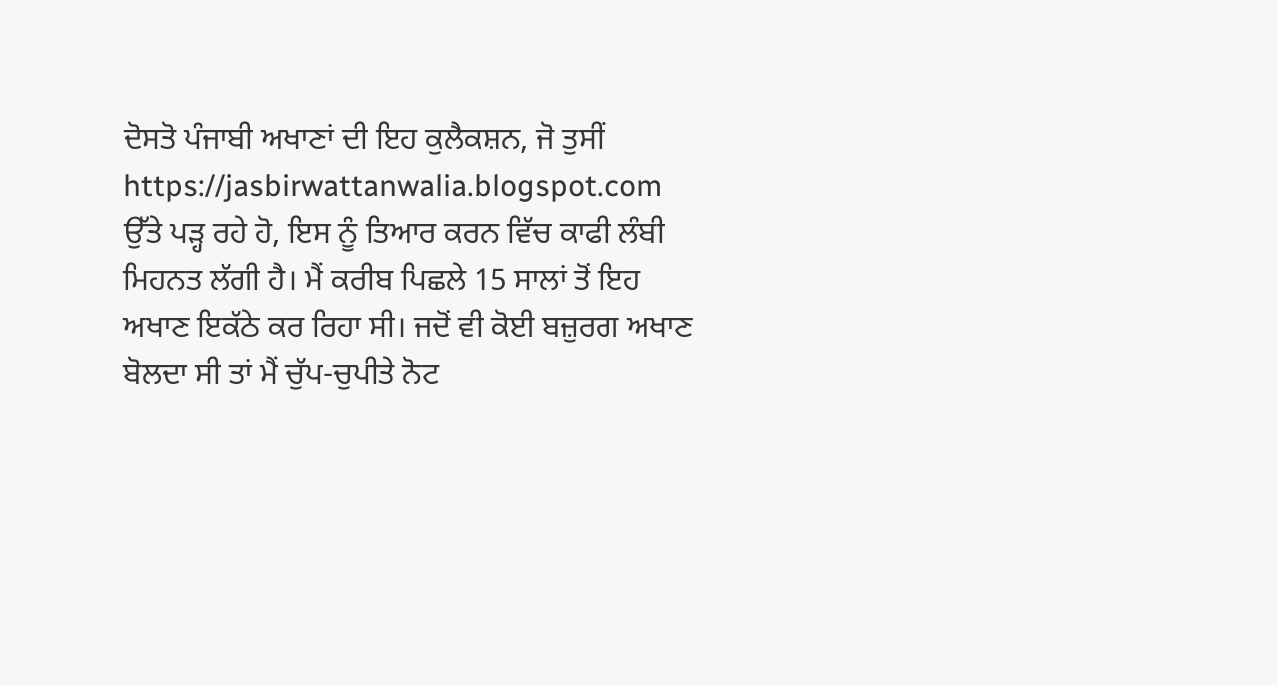ਦੋਸਤੋ ਪੰਜਾਬੀ ਅਖਾਣਾਂ ਦੀ ਇਹ ਕੁਲੈਕਸ਼ਨ, ਜੋ ਤੁਸੀਂ https://jasbirwattanwalia.blogspot.com ਉੱਤੇ ਪੜ੍ਹ ਰਹੇ ਹੋ, ਇਸ ਨੂੰ ਤਿਆਰ ਕਰਨ ਵਿੱਚ ਕਾਫੀ ਲੰਬੀ ਮਿਹਨਤ ਲੱਗੀ ਹੈ। ਮੈਂ ਕਰੀਬ ਪਿਛਲੇ 15 ਸਾਲਾਂ ਤੋਂ ਇਹ ਅਖਾਣ ਇਕੱਠੇ ਕਰ ਰਿਹਾ ਸੀ। ਜਦੋਂ ਵੀ ਕੋਈ ਬਜ਼ੁਰਗ ਅਖਾਣ ਬੋਲਦਾ ਸੀ ਤਾਂ ਮੈਂ ਚੁੱਪ-ਚੁਪੀਤੇ ਨੋਟ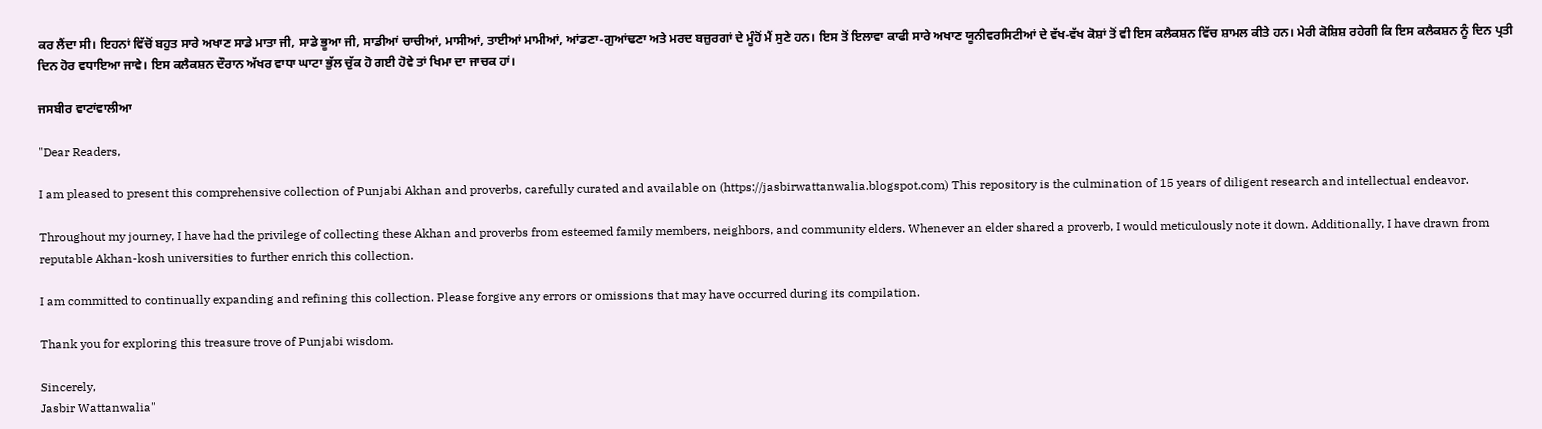ਕਰ ਲੈਂਦਾ ਸੀ। ਇਹਨਾਂ ਵਿੱਚੋਂ ਬਹੁਤ ਸਾਰੇ ਅਖਾਣ ਸਾਡੇ ਮਾਤਾ ਜੀ, ਸਾਡੇ ਭੂਆ ਜੀ, ਸਾਡੀਆਂ ਚਾਚੀਆਂ, ਮਾਸੀਆਂ, ਤਾਈਆਂ ਮਾਮੀਆਂ, ਆਂਡਣਾ-ਗੁਆਂਢਣਾ ਅਤੇ ਮਰਦ ਬਜ਼ੁਰਗਾਂ ਦੇ ਮੂੰਹੋਂ ਮੈਂ ਸੁਣੇ ਹਨ। ਇਸ ਤੋਂ ਇਲਾਵਾ ਕਾਫੀ ਸਾਰੇ ਅਖਾਣ ਯੂਨੀਵਰਸਿਟੀਆਂ ਦੇ ਵੱਖ-ਵੱਖ ਕੋਸ਼ਾਂ ਤੋਂ ਵੀ ਇਸ ਕਲੈਕਸ਼ਨ ਵਿੱਚ ਸ਼ਾਮਲ ਕੀਤੇ ਹਨ। ਮੇਰੀ ਕੋਸ਼ਿਸ਼ ਰਹੇਗੀ ਕਿ ਇਸ ਕਲੈਕਸ਼ਨ ਨੂੰ ਦਿਨ ਪ੍ਰਤੀ ਦਿਨ ਹੋਰ ਵਧਾਇਆ ਜਾਵੇ। ਇਸ ਕਲੈਕਸ਼ਨ ਦੌਰਾਨ ਅੱਖਰ ਵਾਧਾ ਘਾਟਾ ਭੁੱਲ ਚੁੱਕ ਹੋ ਗਈ ਹੋਵੇ ਤਾਂ ਖਿਮਾ ਦਾ ਜਾਚਕ ਹਾਂ।

ਜਸਬੀਰ ਵਾਟਾਂਵਾਲੀਆ

"Dear Readers,

I am pleased to present this comprehensive collection of Punjabi Akhan and proverbs, carefully curated and available on (https://jasbirwattanwalia.blogspot.com) This repository is the culmination of 15 years of diligent research and intellectual endeavor.

Throughout my journey, I have had the privilege of collecting these Akhan and proverbs from esteemed family members, neighbors, and community elders. Whenever an elder shared a proverb, I would meticulously note it down. Additionally, I have drawn from reputable Akhan-kosh universities to further enrich this collection.

I am committed to continually expanding and refining this collection. Please forgive any errors or omissions that may have occurred during its compilation.

Thank you for exploring this treasure trove of Punjabi wisdom.

Sincerely,
Jasbir Wattanwalia"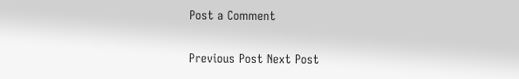Post a Comment

Previous Post Next Post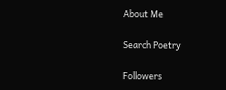About Me

Search Poetry

Followers